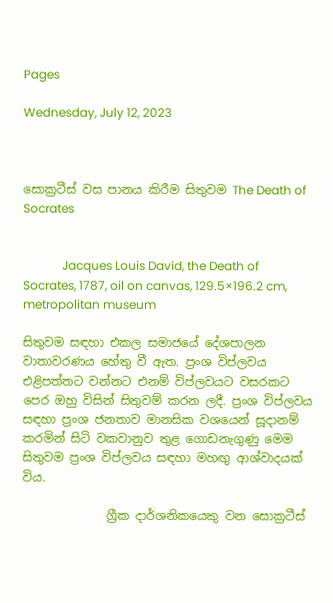Pages

Wednesday, July 12, 2023



සොක්‍රටීස් වස පානය කිරීම සිතුවම The Death of Socrates


             Jacques Louis David, the Death of Socrates, 1787, oil on canvas, 129.5×196.2 cm,  metropolitan museum

සිතුවම සඳහා එකල සමාජයේ දේශපාලන වාතාවරණය හේතු වී ඇත. ප්‍රංශ විප්ලවය එළිපත්තට වන්නට එනම් විප්ලවයට වසරකට පෙර ඔහු විසින් සිතුවම් කරන ලදී. ප්‍රංශ විප්ලවය සඳහා ප්‍රංශ ජනතාව මානසික වශයෙන් සූදානම් කරමින් සිටි වකවානුව තුළ ගොඩනැගුණු මෙම සිතුවම ප්‍රංශ විප්ලවය සඳහා මහඟු ආශ්වාදයක් විය.

              ග්‍රීක දාර්ශනිකයෙකු වන සොක්‍රටීස්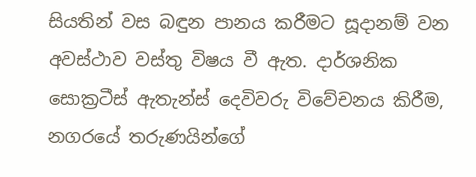සියතින් වස බඳුන පානය කරීමට සූදානම් වන අවස්ථාව වස්තු විෂය වී ඇත. දාර්ශනික සොක්‍රටීස් ඇතැන්ස් දෙවිවරු විවේචනය කිරීම, නගරයේ තරුණයින්ගේ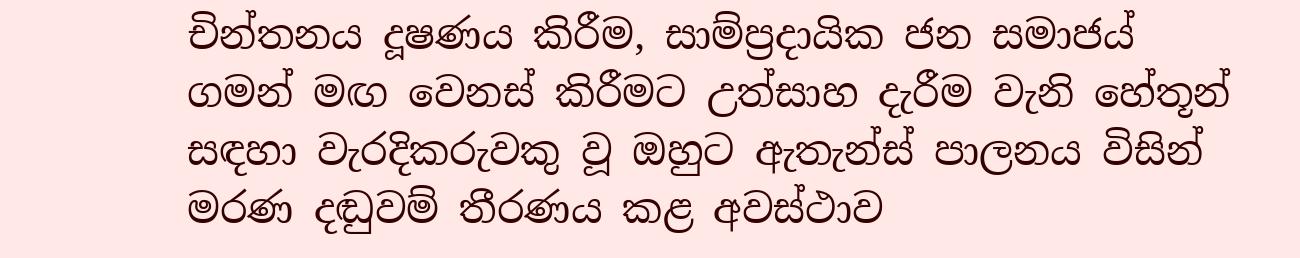චින්තනය දූෂණය කිරීම, සාම්ප්‍රදායික ජන සමාජය් ගමන් මඟ වෙනස් කිරීමට උත්සාහ දැරීම වැනි හේතූන් සඳහා වැරදිකරුවකු වූ ඔහුට ඇතැන්ස් පාලනය විසින් මරණ දඬුවම් තීරණය කළ අවස්ථාව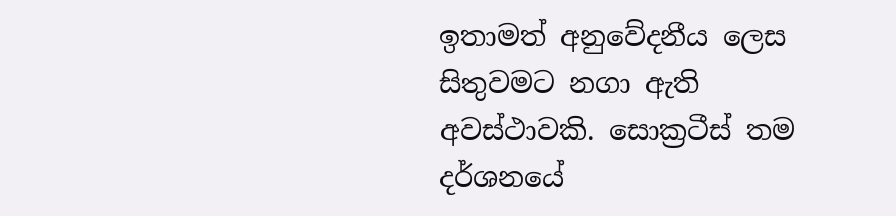ඉතාමත් අනුවේදනීය ලෙස සිතුවමට නගා ඇති අවස්ථාවකි. සොක්‍රටීස් තම දර්ශනයේ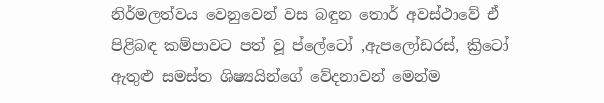නිර්මලත්වය වෙනුවෙන් වස බඳුන තොර් අවස්ථාවේ ඒ පිළිබඳ කම්පාවට පත් වූ ප්ලේටෝ ,ඇපලෝඩරස්, ක්‍රිටෝ ඇතුළු සමස්ත ශිෂ්‍යයින්ගේ වේදනාවන් මෙන්ම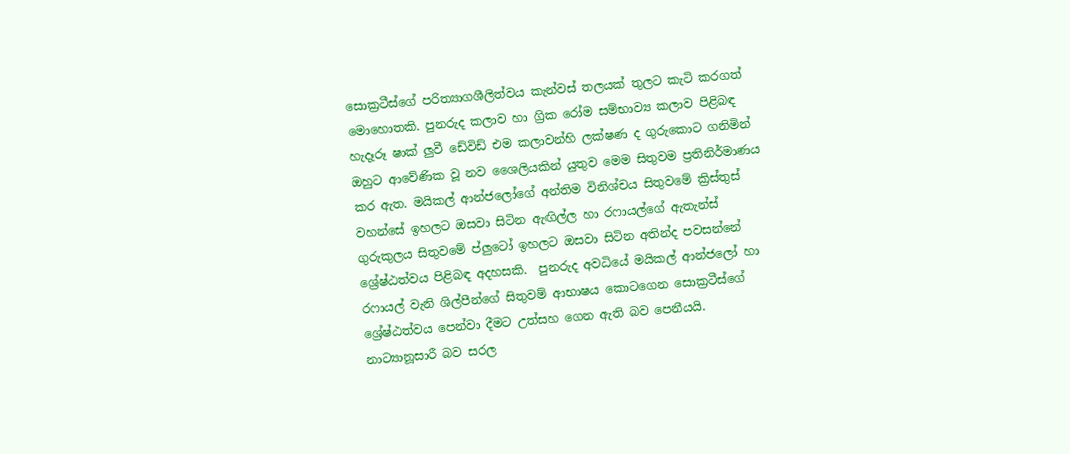සොක්‍රටීස්ගේ පරිත්‍යාගශීලිත්වය කැන්වස් තලයක් තුලට කැටි කරගත් මොහොතකි. පුනරුද කලාව හා ග්‍රික රෝම සම්භාව්‍ය කලාව පිළිබඳ හැදෑරූ ෂාක් ලුවී ඩේවිඩ් එම කලාවන්හි ලක්ෂණ ද ගුරුකොට ගනිමින් ඔහුට ආවේණික වූ නව ශෛලියකින් යුතුව මෙම සිතුවම ප්‍රතිනිර්මාණය කර ඇත. මයිකල් ආන්ජලෝගේ අන්තිම විනිශ්චය සිතුවමේ ක්‍රිස්තුස් වහන්සේ ඉහලට ඔසවා සිටින ඇඟිල්ල හා රෆායල්ගේ ඇතැන්ස් ගුරුකුලය සිතුවමේ ප්ලුටෝ ඉහලට ඔසවා සිටින අතින්ද පවසන්නේ ශ්‍රේෂ්ඨත්වය පිළිබඳ අදහසකි.  පුනරුද අවධියේ මයිකල් ආන්ජලෝ හා රෆායල් වැනි ශිල්පීන්ගේ සිතුවම් ආභාෂය කොටගෙන සොක්‍රටීස්ගේ ශ්‍රේෂ්ඨත්වය පෙන්වා දීමට උත්සහ ගෙන ඇති බව පෙනීයයි. නාට්‍යානූසාරී බව සරල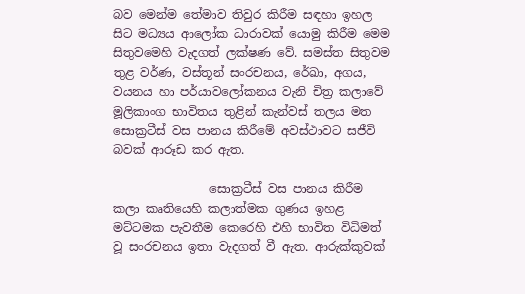බව මෙන්ම තේමාව තිවුර කිරීම සඳහා ඉහල සිට මධ්‍යය ආලෝක ධාරාවක් යොමු කිරීම මෙම සිතුවමෙහි වැදගත් ලක්ෂණ වේ. සමස්ත සිතුවම තුළ වර්ණ, වස්තූන් සංරචනය, රේඛා, අගය, වයනය හා පර්යාවලෝකනය වැනි චිත්‍ර කලාවේ මූලිකාංග භාවිතය තුළින් කැන්වස් තලය මත සොක්‍රටීස් වස පානය කිරීමේ අවස්ථාවට සජීවි බවක් ආරූඩ කර ඇත.

                සොක්‍රටීස් වස පානය කිරීම කලා කෘතියෙහි කලාත්මක ගුණය ඉහළ මට්ටමක පැවතීම කෙරෙහි එහි භාවිත විධිමත් වූ සංරචනය ඉතා වැදගත් වී ඇත. ආරුක්කුවක්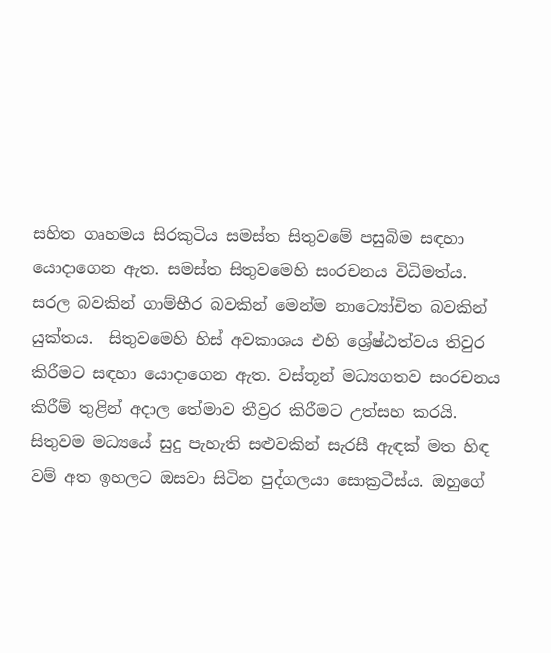සහිත ගෘහමය සිරකුටිය සමස්ත සිතුවමේ පසුබිම සඳහා යොදාගෙන ඇත. සමස්ත සිතුවමෙහි සංරචනය විධිමත්ය.  සරල බවකින් ගාම්භීර බවකින් මෙන්ම නාට්‍යෝචිත බවකින් යුක්තය.  සිතුවමෙහි හිස් අවකාශය එහි ශ්‍රේෂ්ඨත්වය තිවුර කිරීමට සඳහා යොදාගෙන ඇත. වස්තූන් මධ්‍යගතව සංරචනය කිරීම් තුළින් අදාල තේමාව තීව්‍රර කිරීමට උත්සහ කරයි. සිතුවම මධ්‍යයේ සුදු පැහැති සළුවකින් සැරසී ඇඳක් මත හිඳ වම් අත ඉහලට ඔසවා සිටින පුද්ගලයා සොක්‍රටීස්ය. ඔහුගේ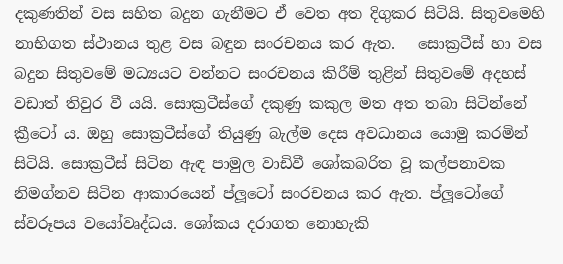දකුණතින් වස සහිත බදුන ගැනීමට ඒ වෙත අත දිගුකර සිටියි. සිතුවමෙහි නාභිගත ස්ථානය තුළ වස බඳුන සංරචනය කර ඇත.   සොක්‍රටීස් හා වස බදුන සිතුවමේ මධ්‍යයට වන්නට සංරචනය කිරීම් තුළින් සිතුවමේ අදහස් වඩාත් තිවුර වී යයි. සොක්‍රටීස්ගේ දකුණු කකුල මත අත තබා සිටින්නේ ක්‍රීටෝ ය. ඔහු සොක්‍රටීස්ගේ තියුණු බැල්ම දෙස අවධානය යොමු කරමින් සිටියි. සොක්‍රටීස් සිටින ඇඳ පාමුල වාඩිවී ශෝකබරිත වූ කල්පනාවක නිමග්නව සිටින ආකාරයෙන් ප්ලූටෝ සංරචනය කර ඇත. ප්ලූටෝගේ ස්වරූපය වයෝවෘද්ධය. ශෝකය දරාගත නොහැකි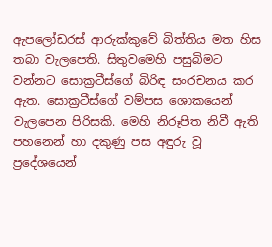ඇපලෝඩරස් ආරුක්කුවේ බිත්තිය මත හිස තබා වැලපෙති. සිතුවමෙහි පසුබිමට වන්නට සොක්‍රටීස්ගේ බිරිඳ සංරචනය කර ඇත. සොක්‍රටීස්ගේ වම්පස ශොකයෙන් වැලපෙන පිරිසකි. මෙහි නිරූපිත නිවී ඇති පහනෙන් හා දකුණු පස අඳුරු වූ ප්‍රදේශයෙන්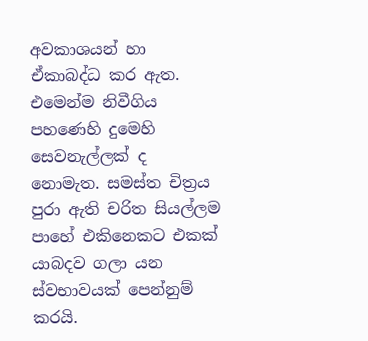අවකාශයන් හා ඒකාබද්ධ කර ඇත. එමෙන්ම නිවීගිය පහණෙහි දුමෙහි සෙවනැල්ලක් ද නොමැත. සමස්ත චිත්‍රය පුරා ඇති චරිත සියල්ලම පාහේ එකිනෙකට එකක් යාබදව ගලා යන ස්වභාවයක් පෙන්නුම් කරයි.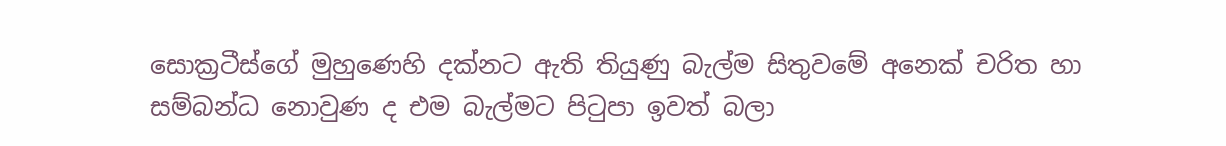සොක්‍රටීස්ගේ මුහුණෙහි දක්නට ඇති තියුණු බැල්ම සිතුවමේ අනෙක් චරිත හා සම්බන්ධ නොවුණ ද එම බැල්මට පිටුපා ඉවත් බලා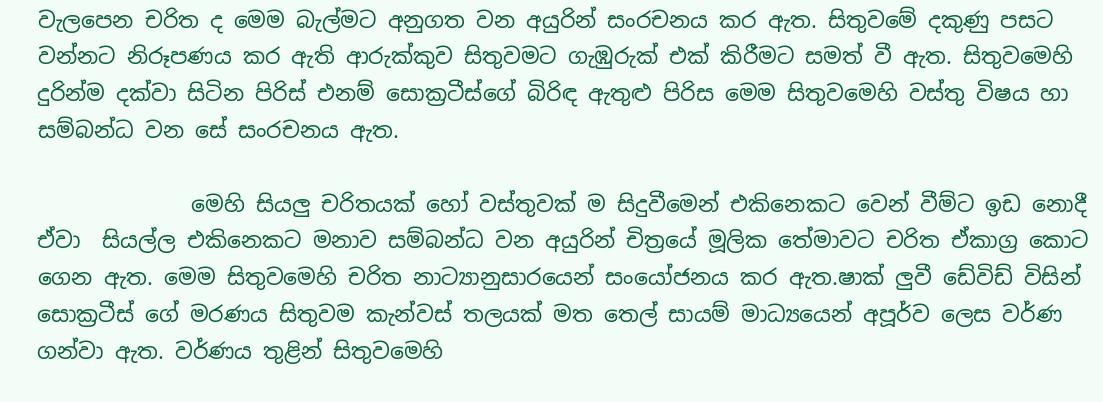වැලපෙන චරිත ද මෙම බැල්මට අනුගත වන අයුරින් සංරචනය කර ඇත. සිතුවමේ දකුණු පසට වන්නට නිරූපණය කර ඇති ආරුක්කුව සිතුවමට ගැඹුරුක් එක් කිරීමට සමත් වී ඇත. සිතුවමෙහි දුරින්ම දක්වා සිටින පිරිස් එනම් සොක්‍රටීස්ගේ බිරිඳ ඇතුළු පිරිස මෙම සිතුවමෙහි වස්තු විෂය හා සම්බන්ධ වන සේ සංරචනය ඇත.

              මෙහි සියලු චරිතයක් හෝ වස්තුවක් ම සිදුවීමෙන් එකිනෙකට වෙන් වීම්ට ඉඩ නොදී ඒවා  සියල්ල එකිනෙකට මනාව සම්බන්ධ වන අයුරින් චිත්‍රයේ මූලික තේමාවට චරිත ඒකාග්‍ර කොට ගෙන ඇත. මෙම සිතුවමෙහි චරිත නාට්‍යානුසාරයෙන් සංයෝජනය කර ඇත.ෂාක් ලුවී ඩේවිඩ් විසින් සොක්‍රටීස් ගේ මරණය සිතුවම කැන්වස් තලයක් මත තෙල් සායම් මාධ්‍යයෙන් අපූර්ව ලෙස වර්ණ ගන්වා ඇත. වර්ණය තුළින් සිතුවමෙහි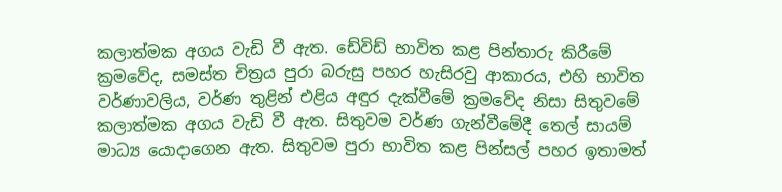කලාත්මක අගය වැඩි වී ඇත. ඩේවිඩ් භාවිත කළ පින්තාරු කිරීමේ ක්‍රමවේද, සමස්ත චිත්‍රය පුරා බරුසු පහර හැසිරවු ආකාරය, එහි භාවිත වර්ණාවලිය, වර්ණ තුළින් එළිය අඳුර දැක්වීමේ ක්‍රමවේද නිසා සිතුවමේ කලාත්මක අගය වැඩි වී ඇත. සිතුවම වර්ණ ගැන්වීමේදී තෙල් සායම් මාධ්‍ය යොදාගෙන ඇත. සිතුවම පුරා භාවිත කළ පින්සල් පහර ඉතාමත්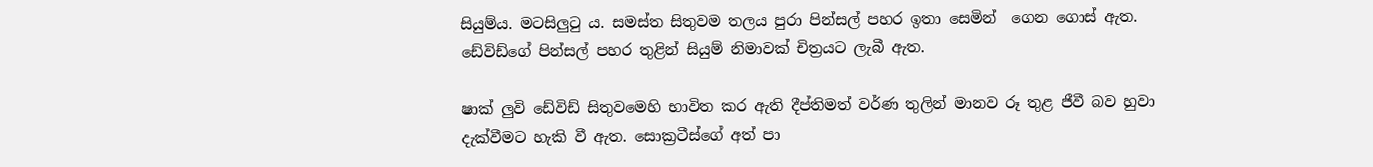සියුම්ය. මටසිලුටු ය. සමස්ත සිතුවම තලය පුරා පින්සල් පහර ඉතා සෙමින්  ගෙන ගොස් ඇත.  ඩේවිඩ්ගේ පින්සල් පහර තුළින් සියුම් නිමාවක් චිත්‍රයට ලැබී ඇත.

ෂාක් ලුවි ඩේවිඩ් සිතුවමෙහි භාවිත කර ඇති දීප්තිමත් වර්ණ තුලින් මානව රූ තුළ ජීවී බව හුවා දැක්වීමට හැකි වී ඇත. සොක්‍රටීස්ගේ අත් පා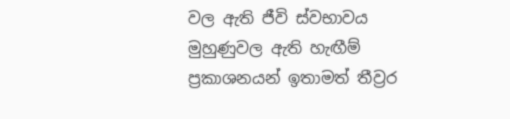වල ඇති ජීවි ස්වභාවය මුහුණුවල ඇති හැඟීම් ප්‍රකාශනයන් ඉතාමත් තීව්‍රර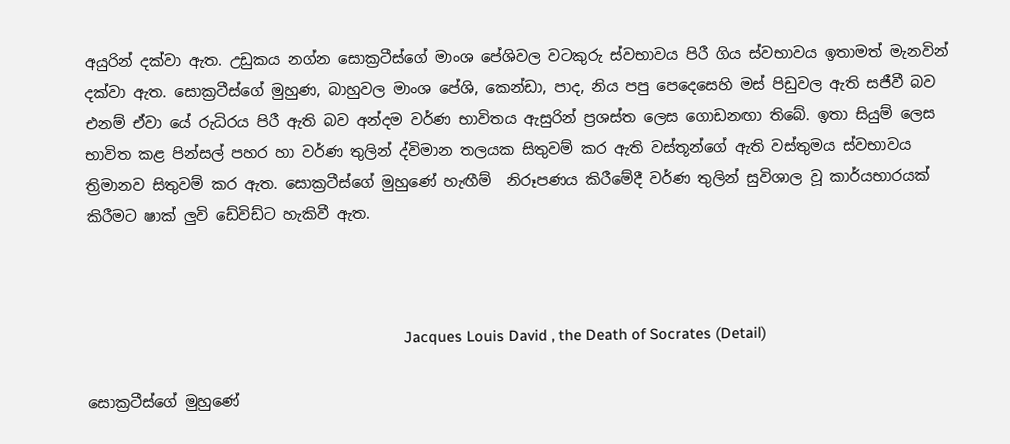අයුරින් දක්වා ඇත. උඩුකය නග්න සොක්‍රටීස්ගේ මාංශ පේශිවල වටකුරු ස්වභාවය පිරී ගිය ස්වභාවය ඉතාමත් මැනවින් දක්වා ඇත. සොක්‍රටීස්ගේ මුහුණ, බාහුවල මාංශ පේශි, කෙන්ඩා, පාද, නිය පපු පෙදෙසෙහි මස් පිඩුවල ඇති සජීවී බව එනම් ඒවා යේ රුධිරය පිරී ඇති බව අන්දම වර්ණ භාවිතය ඇසුරින් ප්‍රශස්ත ලෙස ගොඩනඟා තිබේ. ඉතා සියුම් ලෙස භාවිත කළ පින්සල් පහර හා වර්ණ තුලින් ද්විමාන තලයක සිතුවම් කර ඇති වස්තූන්ගේ ඇති වස්තුමය ස්වභාවය ත්‍රිමානව සිතුවම් කර ඇත. සොක්‍රටීස්ගේ මුහුණේ හැඟීම්  නිරූපණය කිරීමේදී වර්ණ තුලින් සුවිශාල වූ කාර්යභාරයක් කිරීමට ෂාක් ලුවි ඩේවිඩ්ට හැකිවී ඇත.



                                                                               Jacques Louis David , the Death of Socrates (Detail)

සොක්‍රටීස්ගේ මුහුණේ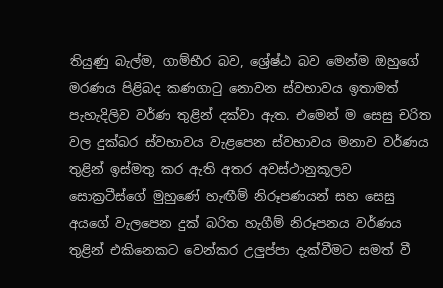තියුණු බැල්ම, ගාම්භීර බව, ශ්‍රේෂ්ඨ බව මෙන්ම ඔහුගේ මරණය පිළිබද කණගාටු නොවන ස්වභාවය ඉතාමත් පැහැදිලිව වර්ණ තුළින් දක්වා ඇත. එමෙන් ම සෙසු චරිත වල දුක්බර ස්වභාවය වැළපෙන ස්වභාවය මනාව වර්ණය තුළින් ඉස්මතු කර ඇති අතර අවස්ථානුකූලව සොක්‍රටීස්ගේ මුහුණේ හැඟීම් නිරූපණයන් සහ සෙසු අයගේ වැලපෙන දුක් බරිත හැගීම් නිරූපනය වර්ණය තුළින් එකිනෙකට වෙන්කර උලුප්පා දැක්වීමට සමත් වී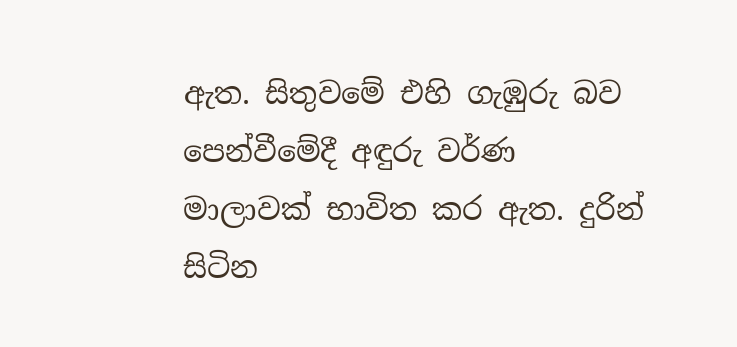ඇත. සිතුවමේ එහි ගැඹුරු බව පෙන්වීමේදී අඳුරු වර්ණ මාලාවක් භාවිත කර ඇත. දුරින් සිටින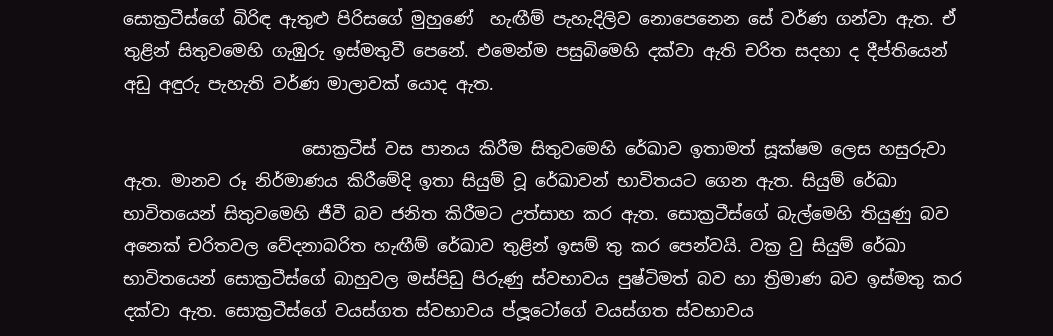සොක්‍රටීස්ගේ බිරිඳ ඇතුළු පිරිසගේ මුහුණේ  හැඟීම් පැහැදිලිව නොපෙනෙන සේ වර්ණ ගන්වා ඇත. ඒ තුළින් සිතුවමෙහි ගැඹුරු ඉස්මතුවී පෙනේ. එමෙන්ම පසුබිමෙහි දක්වා ඇති චරිත සදහා ද දීප්තියෙන් අඩු අඳුරු පැහැති වර්ණ මාලාවක් යොද ඇත.

                     සොක්‍රටීස් වස පානය කිරීම සිතුවමෙහි රේඛාව ඉතාමත් සූක්ෂම ලෙස හසුරුවා ඇත. මානව රූ නිර්මාණය කිරීමේදි ඉතා සියුම් වූ රේඛාවන් භාවිතයට ගෙන ඇත. සියුම් රේඛා භාවිතයෙන් සිතුවමෙහි ජීවී බව ජනිත කිරීමට උත්සාහ කර ඇත. සොක්‍රටීස්ගේ බැල්මෙහි තියුණු බව අනෙක් චරිතවල වේදනාබරිත හැඟීම් රේඛාව තුළින් ඉසම් තු කර පෙන්වයි. වක්‍ර වු සියුම් රේඛා භාවිතයෙන් සොක්‍රටීස්ගේ බාහුවල මස්පිඩු පිරුණු ස්වභාවය පුෂ්ටිමත් බව හා ත්‍රිමාණ බව ඉස්මතු කර දක්වා ඇත. සොක්‍රටීස්ගේ වයස්ගත ස්වභාවය ප්ලූටෝගේ වයස්ගත ස්වභාවය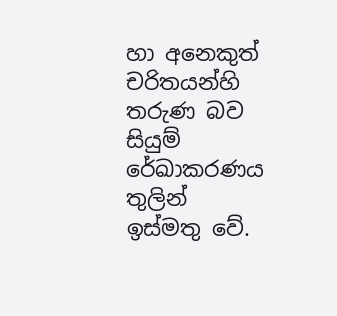හා අනෙකුත් චරිතයන්හි තරුණ බව සියුම් රේඛාකරණය තුලින් ඉස්මතු වේ.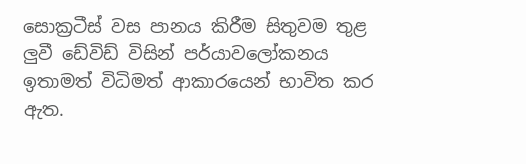සොක්‍රටීස් වස පානය කිරීම සිතුවම තුළ ලුවී ඩේවිඩ් විසින් පර්යාවලෝකනය ඉතාමත් විධිමත් ආකාරයෙන් භාවිත කර ඇත.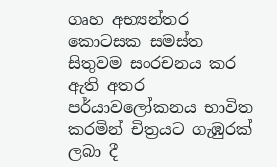ගෘහ අභ්‍යන්තර කොටසක සමස්ත සිතුවම සංරචනය කර ඇති අතර පර්යාවලෝකනය භාවිත කරමින් චිත්‍රයට ගැඹුරක් ලබා දී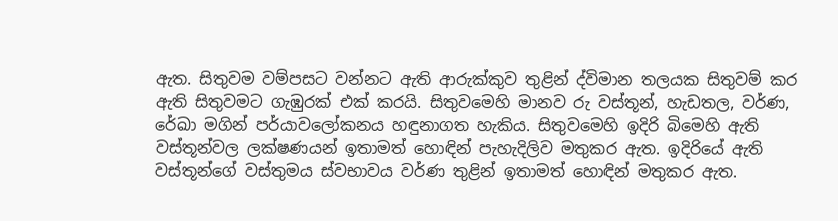ඇත. සිතුවම වම්පසට වන්නට ඇති ආරුක්කුව තුළින් ද්විමාන තලයක සිතුවම් කර ඇති සිතුවමට ගැඹුරක් එක් කරයි. සිතුවමෙහි මානව රු වස්තූන්, හැඩතල, වර්ණ, රේඛා මගින් පර්යාවලෝකනය හඳුනාගත හැකිය. සිතුවමෙහි ඉදිරි බිමෙහි ඇති වස්තූන්වල ලක්ෂණයන් ඉතාමත් හොඳින් පැහැදිලිව මතුකර ඇත. ඉදිරියේ ඇති වස්තූන්ගේ වස්තුමය ස්වභාවය වර්ණ තුළින් ඉතාමත් හොඳින් මතුකර ඇත.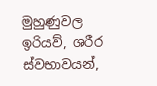මුහුණුවල ඉරියව්, ශරීර ස්වභාවයන්,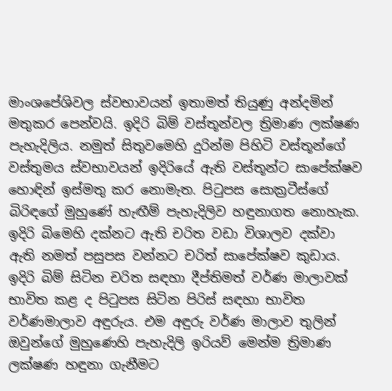මාංශපේශිවල ස්වභාවයන් ඉතාමත් තියුණු අන්දමින් මතුකර පෙන්වයි. ඉදිරි බිම් වස්තූන්වල ත්‍රිමාණ ලක්ෂණ පැහැදිලිය. නමුත් සිතුවමෙහි දුරින්ම පිහිටි වස්තූන්ගේ වස්තුමය ස්වභාවයන් ඉදිරියේ ඇති වස්තූන්ට සාපේක්ෂව හොඳින් ඉස්මතු කර නොමැත. පිටුපස සොක්‍රටීස්ගේ බිරිඳගේ මුහුණේ හැඟීම් පැහැදිලිව හඳුනාගත නොහැක. ඉදිරි බිමෙහි දක්නට ඇති චරිත වඩා විශාලව දක්වා ඇති නමත් පසුපස වන්නට චරිත් සාපේක්ෂව කුඩාය. ඉදිරි බිම් සිටින චරිත සඳහා දීප්තිමත් වර්ණ මාලාවක් භාවිත කළ ද පිටුපස සිටින පිරිස් සඳහා භාවිත වර්ණමාලාව අඳුරුය. එම අඳුරු වර්ණ මාලාව තුලින් ඔවුන්ගේ මුහුණෙහි පැහැදිලි ඉරියව් මෙන්ම ත්‍රිමාණ ලක්ෂණ හඳුනා ගැනීමට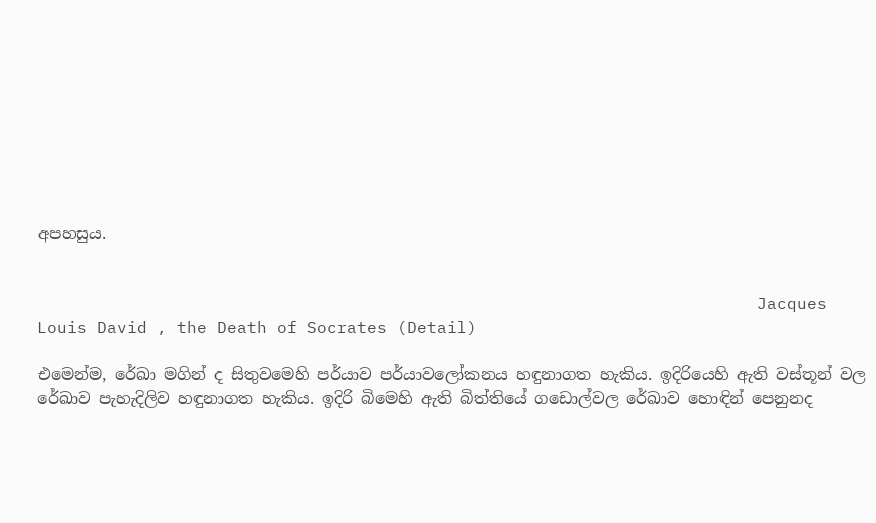අපහසුය.


                                                                        Jacques Louis David , the Death of Socrates (Detail)

එමෙන්ම, රේඛා මගින් ද සිතුවමෙහි පර්යාව පර්යාවලෝකනය හඳුනාගත හැකිය. ඉදිරියෙහි ඇති වස්තූන් වල රේඛාව පැහැදිලිව හඳුනාගත හැකිය. ඉදිරි බිමෙහි ඇති බිත්තියේ ගඩොල්වල රේඛාව හොඳින් පෙනුනද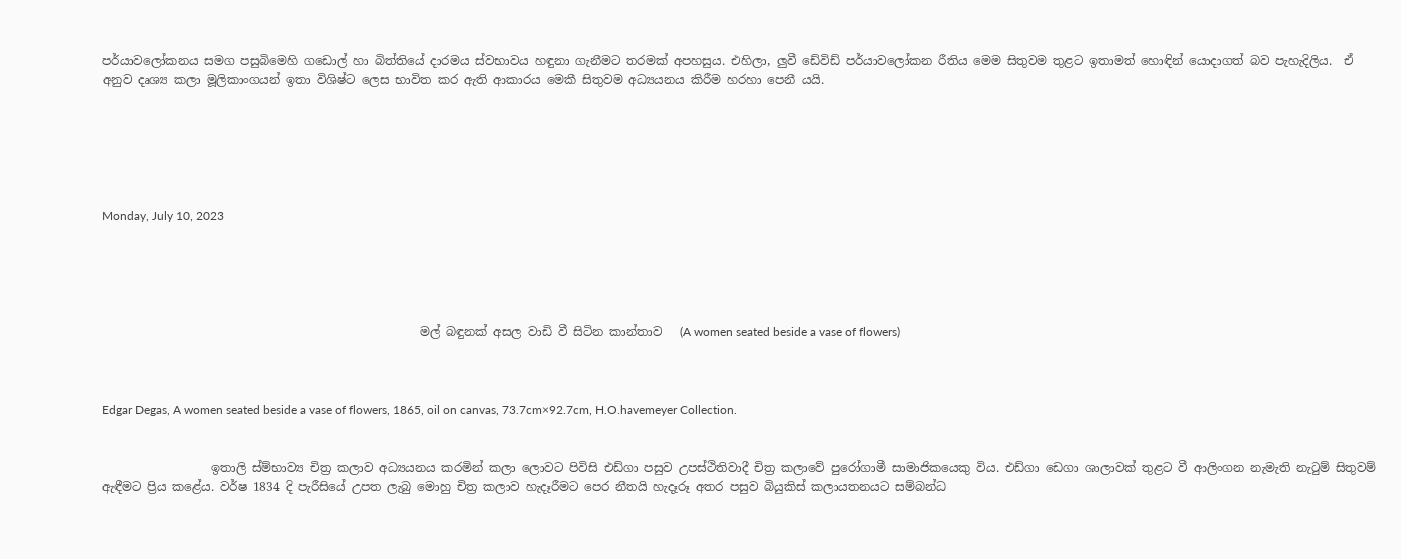පර්යාවලෝකනය සමග පසුබිමෙහි ගඩොල් හා බිත්තියේ දාරමය ස්වභාවය හඳුනා ගැනීමට තරමක් අපහසුය. එහිලා, ලුවී ඩේවිඩ් පර්යාවලෝකන රීතිය මෙම සිතුවම තුළට ඉතාමත් හොඳින් යොදාගත් බව පැහැදිලිය.  ඒ අනුව දෘශ්‍ය කලා මූලිකාංගයන් ඉතා විශිෂ්ට ලෙස භාවිත කර ඇති ආකාරය මෙකී සිතුවම අධ්‍යයනය කිරීම හරහා පෙනී යයි.






Monday, July 10, 2023





                                                     මල් බඳුනක් අසල වාඩි වී සිටින කාන්තාව   (A women seated beside a vase of flowers)



Edgar Degas, A women seated beside a vase of flowers, 1865, oil on canvas, 73.7cm×92.7cm, H.O.havemeyer Collection.


                  ඉතාලි ස්ම්භාව්‍ය චිත්‍ර කලාව අධ්‍යයනය කරමින් කලා ලොවට පිවිසි එඩ්ගා පසුව උපස්ථිතිවාදී චිත්‍ර කලාවේ පුරෝගාමී සාමාජිකයෙකු විය. එඩ්ගා ඩෙගා ශාලාවක් තුළට වී ආලිංගන නැමැති නැටුම් සිතුවම් ඇඳීමට ප්‍රිය කළේය. වර්ෂ 1834 දි පැරීසියේ උපත ලැබු මොහු චිත්‍ර කලාව හැදෑරීමට පෙර නීතයි හැදෑරූ අතර පසුව බියුකිස් කලායතනයට සම්බන්ධ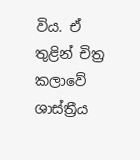විය. ඒ තුළින් චිත්‍ර කලාවේ ශාස්ත්‍රීය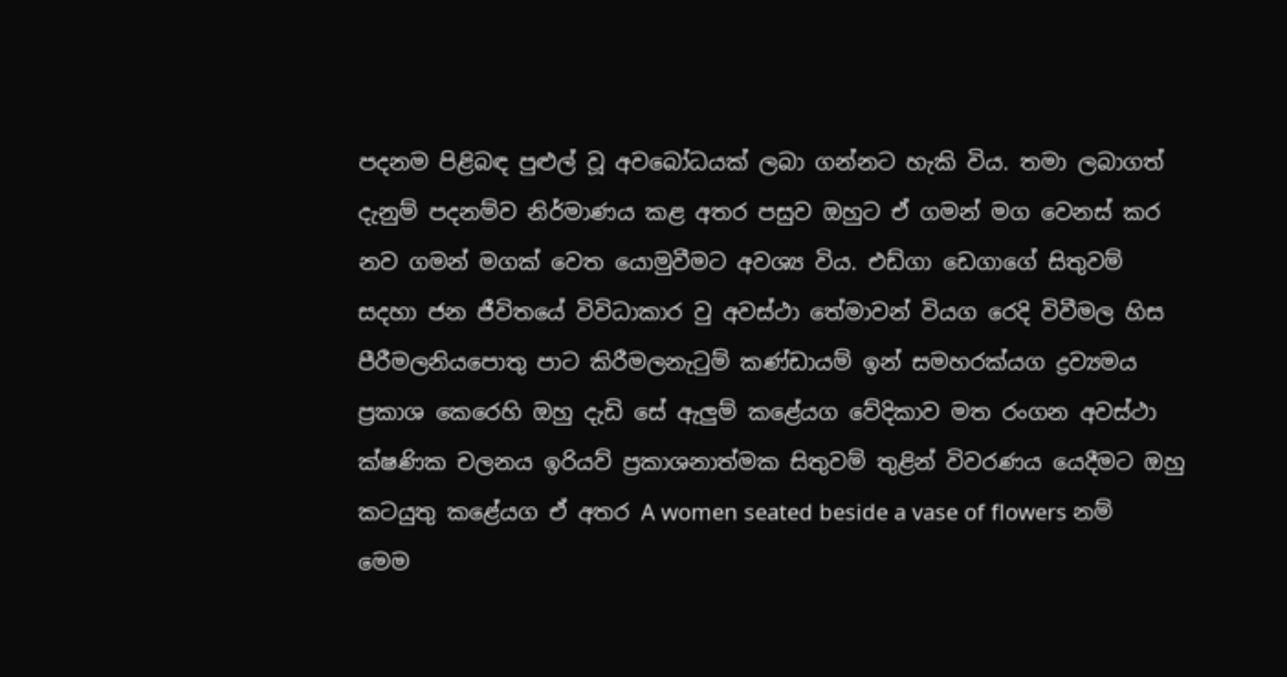පදනම පිළිබඳ පුළුල් වූ අවබෝධයක් ලබා ගන්නට හැකි විය. තමා ලබාගත් දැනුම් පදනම්ව නිර්මාණය කළ අතර පසුව ඔහුට ඒ ගමන් මග වෙනස් කර නව ගමන් මගක් වෙත යොමුවීමට අවශ්‍ය විය. එඩ්ගා ඩෙගාගේ සිතුවම් සදහා ජන ජීවිතයේ විවිධාකාර වු අවස්ථා තේමාවන් වියග රෙදි විවීමල හිස පීරීමලනියපොතු පාට කිරීමලනැටුම් කණ්ඩායම් ඉන් සමහරක්යග ද්‍රව්‍යමය ප්‍රකාශ කෙරෙහි ඔහු දැඩි සේ ඇලුම් කළේයග වේදිකාව මත රංගන අවස්ථා ක්ෂණික චලනය ඉරියව් ප්‍රකාශනාත්මක සිතුවම් තුළින් විවරණය යෙදීමට ඔහු කටයුතු කළේයග ඒ අතර A women seated beside a vase of flowers නම් මෙම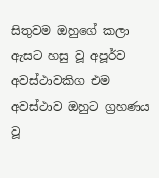සිතුවම ඔහුගේ කලා ඇසට හසු වූ අපූර්ව අවස්ථාවකිග එම අවස්ථාව ඔහුට ග්‍රහණය වූ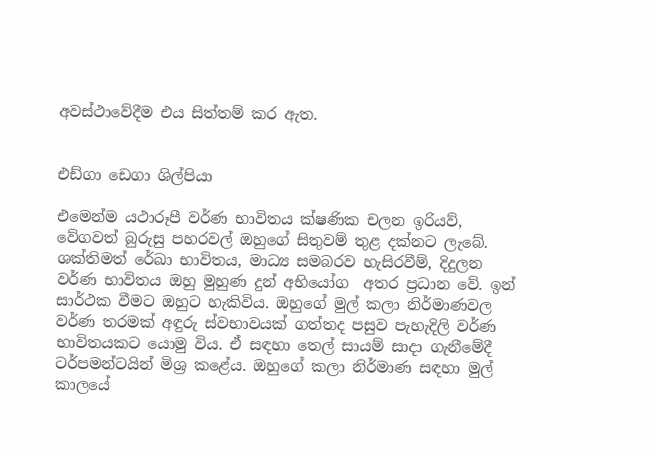අවස්ථාවේදීම එය සිත්තම් කර ඇත.


එඩ්ගා ඩෙගා ශිල්පියා

එමෙන්ම යථාරූපී වර්ණ භාවිතය ක්ෂණික චලන ඉරියව්, වේගවත් බුරුසු පහරවල් ඔහුගේ සිතුවම් තුළ දක්නට ලැබේ. ශක්තිමත් රේඛා භාවිතය, මාධ්‍ය සමබරව හැසිරවීම්, දිදුලන වර්ණ භාවිතය ඔහු මුහුණ දුන් අභියෝග  අතර ප්‍රධාන වේ. ඉන් සාර්ථක වීමට ඔහුට හැකිවිය. ඔහුගේ මුල් කලා නිර්මාණවල වර්ණ තරමක් අඳුරු ස්වභාවයක් ගත්තද පසුව පැහැදිලි වර්ණ භාවිතයකට යොමු විය. ඒ සඳහා තෙල් සායම් සාදා ගැනීමේදී ටර්පමන්ටයින් මිශ්‍ර කළේය. ඔහුගේ කලා නිර්මාණ සඳහා මුල් කාලයේ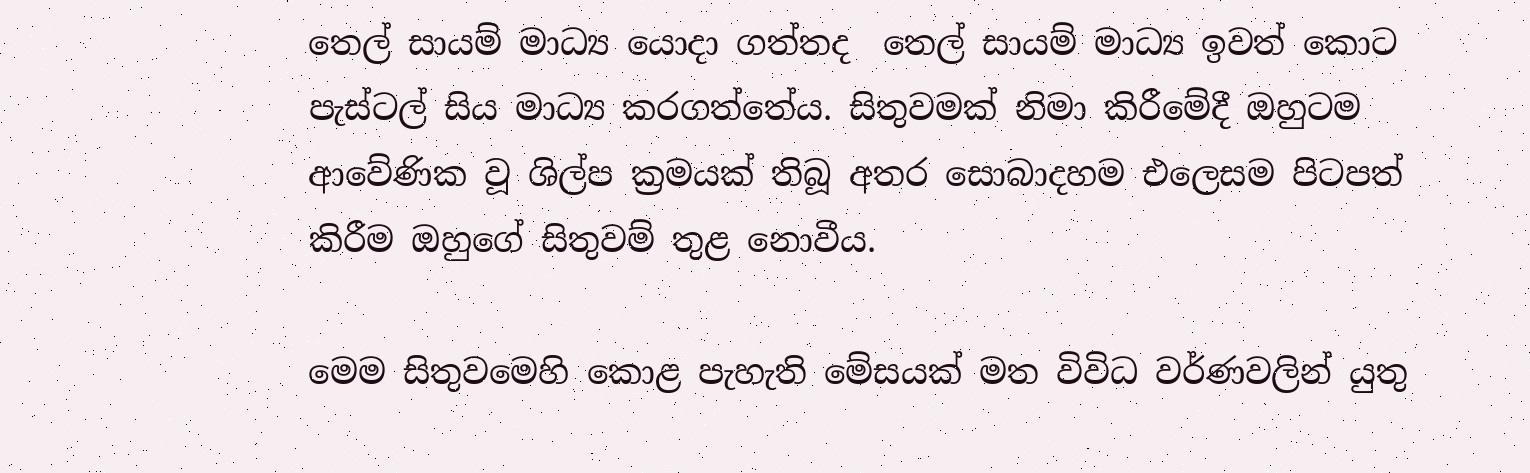තෙල් සායම් මාධ්‍ය යොදා ගත්තද  තෙල් සායම් මාධ්‍ය ඉවත් කොට පැස්ටල් සිය මාධ්‍ය කරගත්තේය. සිතුවමක් නිමා කිරීමේදී ඔහුටම ආවේණික වූ ශිල්ප ක්‍රමයක් තිබූ අතර සොබාදහම එලෙසම පිටපත් කිරීම ඔහුගේ සිතුවම් තුළ නොවීය.

මෙම සිතුවමෙහි කොළ පැහැති මේසයක් මත විවිධ වර්ණවලින් යුතු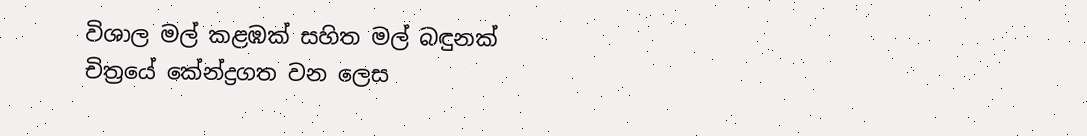විශාල මල් කළඹක් සහිත මල් බඳුනක් චිත්‍රයේ කේන්ද්‍රගත වන ලෙස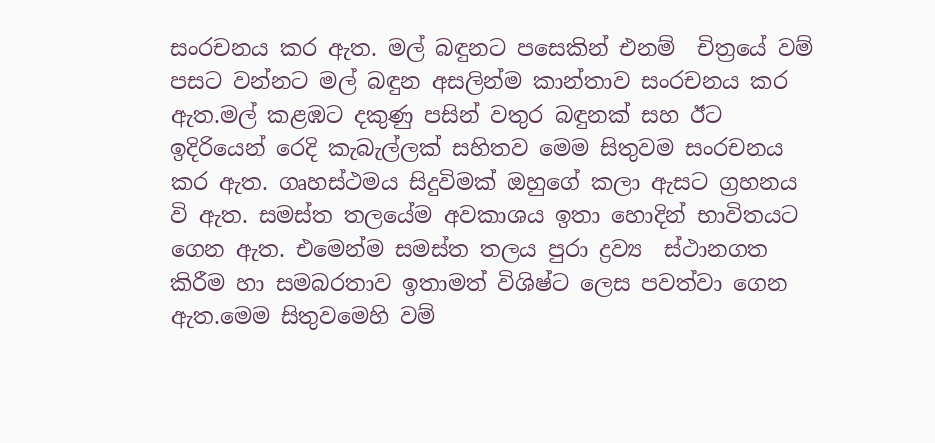සංරචනය කර ඇත. මල් බඳුනට පසෙකින් එනම්  චිත්‍රයේ වම් පසට වන්නට මල් බඳුන අසලින්ම කාන්තාව සංරචනය කර ඇත.මල් කළඹට දකුණු පසින් වතුර බඳුනක් සහ ඊට ඉදිරියෙන් රෙදි කැබැල්ලක් සහිතව මෙම සිතුවම සංරචනය කර ඇත. ගෘහස්ථමය සිදුවිමක් ඔහුගේ කලා ඇසට ග්‍රහනය වි ඇත. සමස්ත තලයේම අවකාශය ඉතා හොදින් භාවිතයට ගෙන ඇත. එමෙන්ම සමස්ත තලය පුරා ද්‍රව්‍ය  ස්ථානගත කිරීම හා සමබරතාව ඉතාමත් විශිෂ්ට ලෙස පවත්වා ගෙන ඇත.මෙම සිතුවමෙහි වම්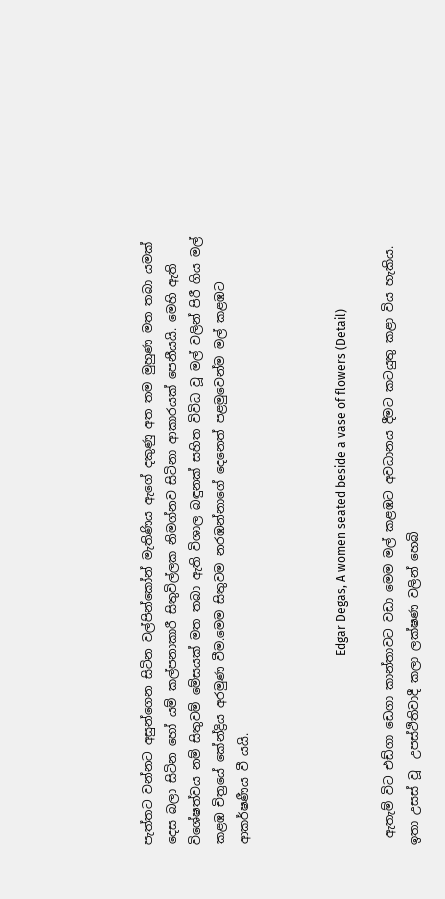පැත්තට වන්නට අසුන්ගෙන සිටින වල්පින්කෝන් මැතිණිය ඇගේ දකුණු අත තම මුහුණ මත තබා යමක් දෙස බලා සිටින හෝ යම් කල්පනාකාරී සිතුවිල්ලක නිමග්නව සිටිනා ආකාරයක් පෙනීයයි. මෙහි ඇති විශේෂත්වය නම් සිතුවම් මේසයක් මත තබා ඇති විශාල බඳුනක් සහිත විවිධ වූ මල් වලින් පිරී ගිය මල් කළඹ චිත්‍රයේ කේන්ද්‍රිය අරමුණ වීම.මෙම සිතුවම නරඹන්නාගේ දෙනෙත් පළමුවෙන්ම මල් කළඹට ආකර්ෂණීය වී යයි.



                                                               Edgar Degas, A women seated beside a vase of flowers (Detail)

 ඇතැම් විට එඩ්ගා ඩෙගා කාන්තාවට වඩා මෙම මල් කළඹට අවධානය දීමට කටයුතු කළා විය හැකිය. ඉතා උසස් වූ  උපස්ථිතිවාදී කලා ලක්ෂණ වලින් හෙබි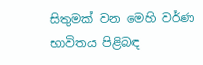සිතුමක් වන මෙහි වර්ණ භාවිතය පිළිබඳ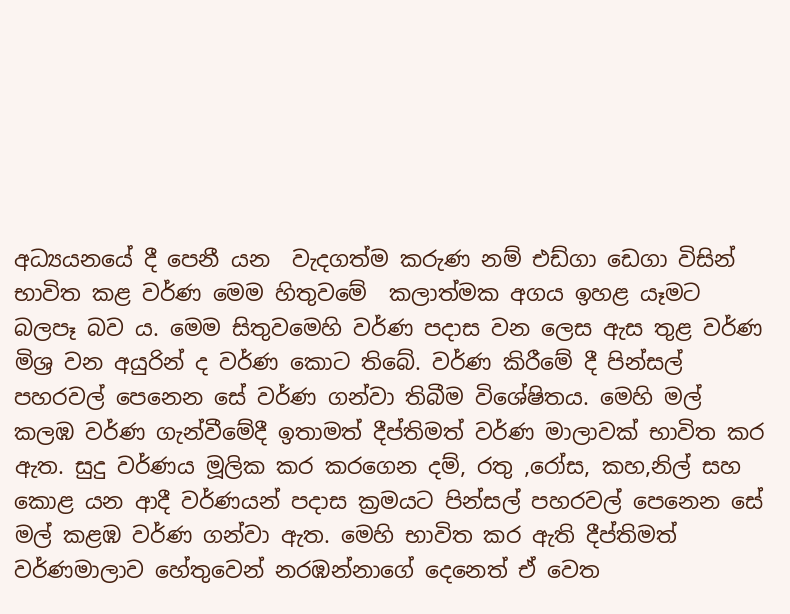අධ්‍යයනයේ දී පෙනී යන  වැදගත්ම කරුණ නම් එඩ්ගා ඩෙගා විසින් භාවිත කළ වර්ණ මෙම හිතුවමේ  කලාත්මක අගය ඉහළ යෑමට බලපෑ බව ය. මෙම සිතුවමෙහි වර්ණ පදාස වන ලෙස ඇස තුළ වර්ණ මිශ්‍ර වන අයුරින් ද වර්ණ කොට තිබේ. වර්ණ කිරීමේ දී පින්සල් පහරවල් පෙනෙන සේ වර්ණ ගන්වා තිබීම විශේෂිතය. මෙහි මල් කලඹ වර්ණ ගැන්වීමේදී ඉතාමත් දීප්තිමත් වර්ණ මාලාවක් භාවිත කර ඇත. සුදු වර්ණය මූලික කර කරගෙන දම්, රතු ,රෝස, කහ,නිල් සහ කොළ යන ආදී වර්ණයන් පදාස ක්‍රමයට පින්සල් පහරවල් පෙනෙන සේ මල් කළඹ වර්ණ ගන්වා ඇත. මෙහි භාවිත කර ඇති දීප්තිමත් වර්ණමාලාව හේතුවෙන් නරඹන්නාගේ දෙනෙත් ඒ වෙත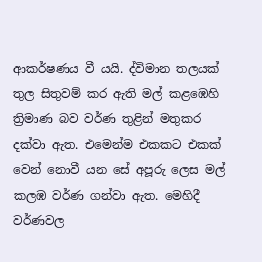ආකර්ෂණය වී යයි. ද්විමාන තලයක් තුල සිතුවම් කර ඇති මල් කළඹෙහි ත්‍රිමාණ බව වර්ණ තුළින් මතුකර දක්වා ඇත. එමෙන්ම එකකට එකක් වෙන් නොවී යන සේ අපූරු ලෙස මල් කලඹ වර්ණ ගන්වා ඇත. මෙහිදී වර්ණවල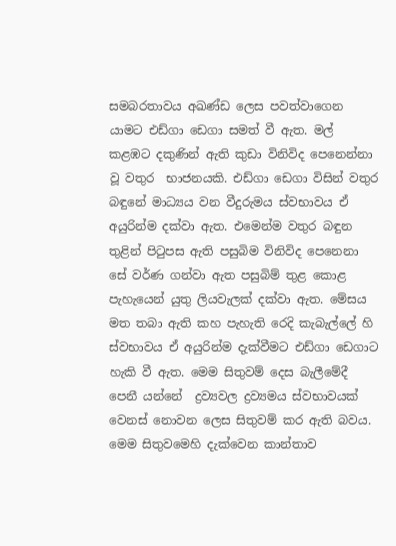සමබරතාවය අඛණ්ඩ ලෙස පවත්වාගෙන යාමට එඩ්ගා ඩෙගා සමත් වී ඇත. මල් කළඹට දකුණින් ඇති කුඩා විනිවිද පෙනෙන්නා වූ වතුර  භාජනයකි. එඩ්ගා ඩෙගා විසින් වතුර  බඳුනේ මාධ්‍යය වන වීදුරුමය ස්වභාවය ඒ අයුරින්ම දක්වා ඇත. එමෙන්ම වතුර බඳුන තුළින් පිටුපස ඇති පසුබිම විනිවිද පෙනෙනා සේ වර්ණ ගන්වා ඇත පසුබිම් තුළ කොළ පැහැයෙන් යුතු ලියවැලක් දක්වා ඇත. මේසය මත තබා ඇති කහ පැහැති රෙදි කැබැල්ලේ හි ස්වභාවය ඒ අයුරින්ම දැක්වීමට එඩ්ගා ඩෙගාට හැකි වී ඇත. මෙම සිතුවම් දෙස බැලීමේදී පෙනී යන්නේ  ද්‍රව්‍යවල ද්‍රව්‍යමය ස්වභාවයක් වෙනස් නොවන ලෙස සිතුවම් කර ඇති බවය. මෙම සිතුවමෙහි දැක්වෙන කාන්තාව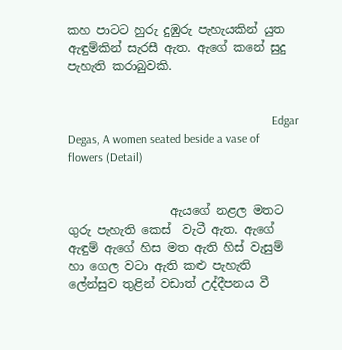කහ පාටට හුරු දුඹුරු පැහැයකින් යුත ඇඳුම්කින් සැරසී ඇත. ඇගේ කනේ සුදු පැහැති කරාබුවකි.


                                                                    Edgar Degas, A women seated beside a vase of flowers (Detail)


                 ඇයගේ නළල මතට ගුරු පැහැති කෙස්  වැටී ඇත. ඇගේ ඇඳුම් ඇගේ හිස මත ඇති හිස් වැසුම් හා ගෙල වටා ඇති කළු පැහැති ලේන්සුව තුළින් වඩාත් උද්දීපනය වී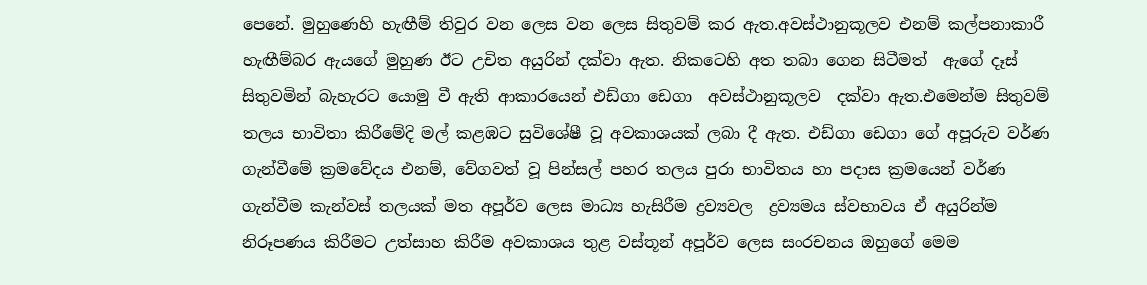පෙනේ. මුහුණෙහි හැඟීම් තිවුර වන ලෙස වන ලෙස සිතුවම් කර ඇත.අවස්ථානුකූලව එනම් කල්පනාකාරී හැඟීම්බර ඇයගේ මුහුණ ඊට උචිත අයුරින් දක්වා ඇත. නිකටෙහි අත තබා ගෙන සිටීමත්  ඇගේ දෑස්  සිතුවමින් බැහැරට යොමු වී ඇති ආකාරයෙන් එඩ්ගා ඩෙගා  අවස්ථානුකූලව  දක්වා ඇත.එමෙන්ම සිතුවම් තලය භාවිතා කිරීමේදි මල් කළඹට සුවිශේෂී වූ අවකාශයක් ලබා දී ඇත. එඩ්ගා ඩෙගා ගේ අපූරුව වර්ණ ගැන්වීමේ ක්‍රමවේදය එනම්, වේගවත් වූ පින්සල් පහර තලය පුරා භාවිතය හා පදාස ක්‍රමයෙන් වර්ණ ගැන්වීම කැන්වස් තලයක් මත අපූර්ව ලෙස මාධ්‍ය හැසිරීම ද්‍රව්‍යවල  ද්‍රව්‍යමය ස්වභාවය ඒ අයුරින්ම නිරූපණය කිරීමට උත්සාහ කිරීම අවකාශය තුළ වස්තූන් අපූර්ව ලෙස සංරචනය ඔහුගේ මෙම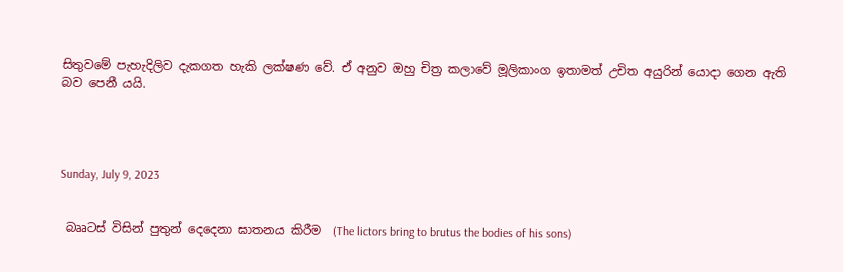සිතුවමේ පැහැදිලිව දැකගත හැකි ලක්ෂණ වේ. ඒ අනුව ඔහු චිත්‍ර කලාවේ මූලිකාංග ඉතාමත් උචිත අයුරින් යොදා ගෙන ඇති බව පෙනී යයි.




Sunday, July 9, 2023


 බෲටස් විසින් පුතුන් දෙදෙනා ඝාතනය කිරීම  (The lictors bring to brutus the bodies of his sons)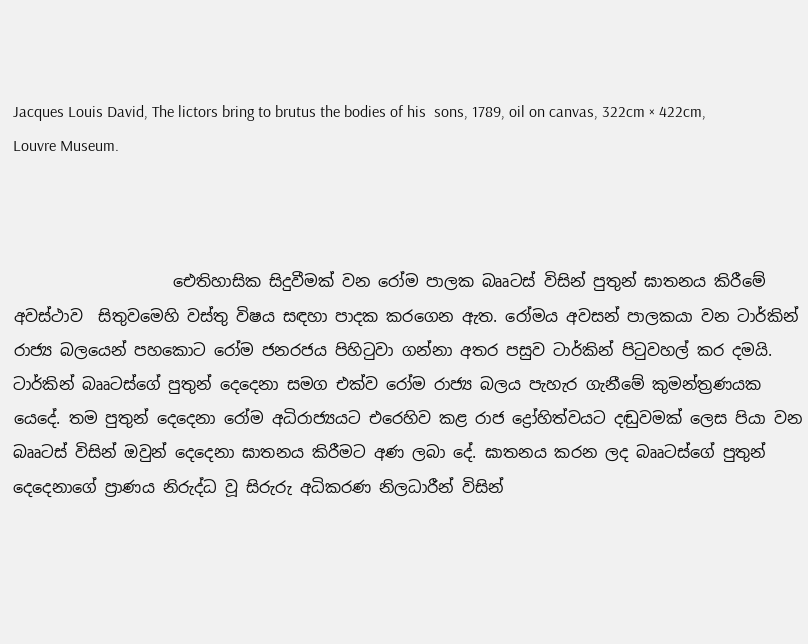Jacques Louis David, The lictors bring to brutus the bodies of his  sons, 1789, oil on canvas, 322cm × 422cm, Louvre Museum.



                    ඓතිහාසික සිදුවීමක් වන රෝම පාලක බෲටස් විසින් පුතුන් ඝාතනය කිරීමේ අවස්ථාව  සිතුවමෙහි වස්තු විෂය සඳහා පාදක කරගෙන ඇත. රෝමය අවසන් පාලකයා වන ටාර්කින් රාජ්‍ය බලයෙන් පහකොට රෝම ජනරජය පිහිටුවා ගන්නා අතර පසුව ටාර්කින් පිටුවහල් කර දමයි. ටාර්කින් බෲටස්ගේ පුතුන් දෙදෙනා සමග එක්ව රෝම රාජ්‍ය බලය පැහැර ගැනීමේ කුමන්ත්‍රණයක යෙදේ. තම පුතුන් දෙදෙනා රෝම අධිරාජ්‍යයට එරෙහිව කළ රාජ ද්‍රෝහිත්වයට දඬුවමක් ලෙස පියා වන බෲටස් විසින් ඔවුන් දෙදෙනා ඝාතනය කිරීමට අණ ලබා දේ. ඝාතනය කරන ලද බෲටස්ගේ පුතුන් දෙදෙනාගේ ප්‍රාණය නිරුද්ධ වූ සිරුරු අධිකරණ නිලධාරීන් විසින්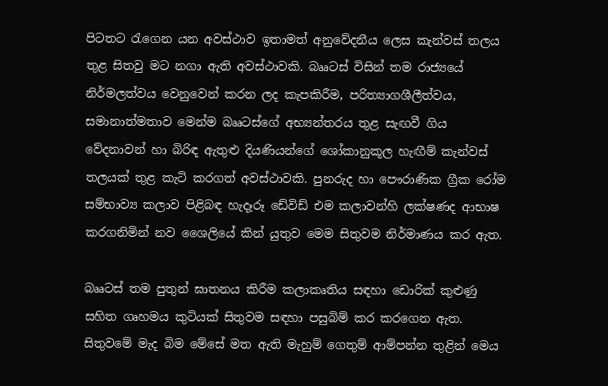පිටතට රැගෙන යන අවස්ථාව ඉතාමත් අනුවේදනීය ලෙස කැන්වස් තලය තුළ සිතවු මට නගා ඇති අවස්ථාවකි. බෲටස් විසින් තම රාජ්‍යයේ නිර්මලත්වය වෙනුවෙන් කරන ලද කැපකිරීම, පරිත්‍යාගශීලීත්වය, සමානාත්මතාව මෙන්ම බෲටස්ගේ අභ්‍යන්තරය තුළ සැඟවී ගිය වේදනාවන් හා බිරිඳ ඇතුළු දියණියන්ගේ ශෝකානුකූල හැඟීම් කැන්වස් තලයක් තුළ කැටි කරගත් අවස්ථාවකි. පුනරුද හා පෞරාණික ග්‍රීක රෝම සම්භාව්‍ය කලාව පිළිබඳ හැදෑරූ ඩේවිඩ් එම කලාවන්හි ලක්ෂණද ආභාෂ කරගනිමින් නව ශෛලියේ කින් යුතුව මෙම සිතුවම නිර්මාණය කර ඇත.

බෲටස් තම පුතුන් ඝාතනය කිරීම කලාකෘතිය සඳහා ඩොරික් කුළුණු සහිත ගෘහමය කුටියක් සිතුවම සඳහා පසුබිම් කර කරගෙන ඇත. සිතුවමේ මැද බිම මේසේ මත ඇති මැහුම් ගෙතුම් ආම්පන්න තුළින් මෙය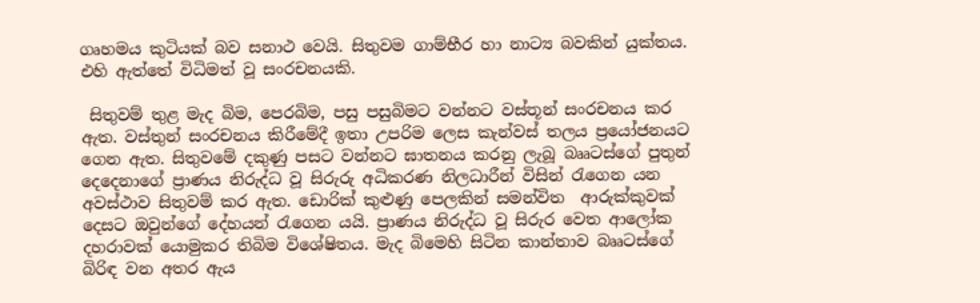ගෘහමය කුටියක් බව සනාථ වෙයි. සිතුවම ගාම්භීර හා නාට්‍ය බවකින් යුක්තය. එහි ඇත්තේ විධිමත් වූ සංරචනයකි.

 සිතුවම් තුළ මැද බිම, පෙරබිම, පසු පසුබිමට වන්නට වස්තූන් සංරචනය කර ඇත. වස්තුන් සංරචනය කිරීමේදී ඉතා උපරිම ලෙස කැන්වස් තලය ප්‍රයෝජනයට ගෙන ඇත. සිතුවමේ දකුණු පසට වන්නට ඝාතනය කරනු ලැබූ බෲටස්ගේ පුතුන් දෙදෙනාගේ ප්‍රාණය නිරුද්ධ වූ සිරුරු අධිකරණ නිලධාරීන් විසින් රැගෙන යන අවස්ථාව සිතුවම් කර ඇත. ඩොරික් කුළුණු පෙලකින් සමන්විත  ආරුක්කුවක් දෙසට ඔවුන්ගේ දේහයන් රැගෙන යයි. ප්‍රාණය නිරුද්ධ වූ සිරුර වෙත ආලෝක දහරාවක් යොමුකර තිබිම විශේෂිතය. මැද බිමෙහි සිටින කාන්තාව බෲටස්ගේ බිරිඳ වන අතර ඇය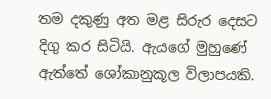තම දකුණු අත මළ සිරුර දෙසට දිගු කර සිටියි. ඇයගේ මුහුණේ ඇත්තේ ශෝකානුකූල විලාපයකි.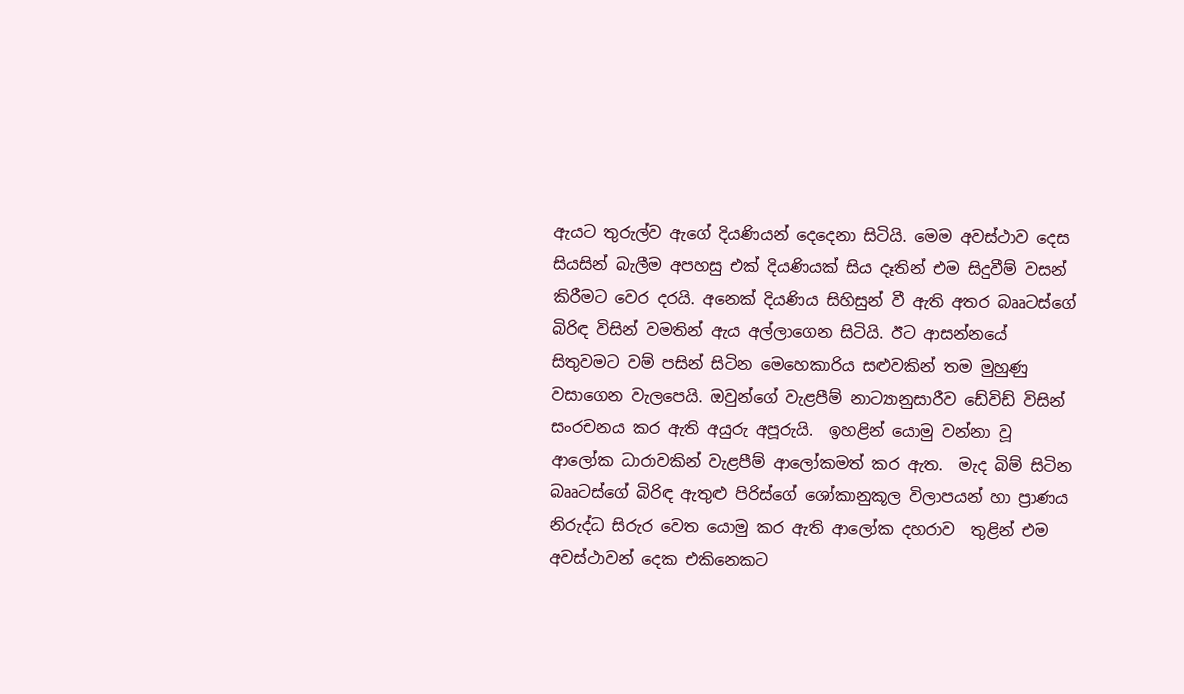ඇයට තුරුල්ව ඇගේ දියණියන් දෙදෙනා සිටියි. මෙම අවස්ථාව දෙස සියසින් බැලීම අපහසු එක් දියණියක් සිය දෑතින් එම සිදුවීම් වසන් කිරීමට වෙර දරයි. අනෙක් දියණිය සිහිසුන් වී ඇති අතර බෲටස්ගේ බිරිඳ විසින් වමතින් ඇය අල්ලාගෙන සිටියි. ඊට ආසන්නයේ සිතුවමට වම් පසින් සිටින මෙහෙකාරිය සළුවකින් තම මුහුණු වසාගෙන වැලපෙයි. ඔවුන්ගේ වැළපීම් නාට්‍යානුසාරීව ඩේවිඩ් විසින් සංරචනය කර ඇති අයුරු අපූරුයි.  ඉහළින් යොමු වන්නා වූ ආලෝක ධාරාවකින් වැළපීම් ආලෝකමත් කර ඇත.  මැද බිම් සිටින බෲටස්ගේ බිරිඳ ඇතුළු පිරිස්ගේ ශෝකානුකූල විලාපයන් හා ප්‍රාණය නිරුද්ධ සිරුර වෙත යොමු කර ඇති ආලෝක දහරාව  තුළින් එම අවස්ථාවන් දෙක එකිනෙකට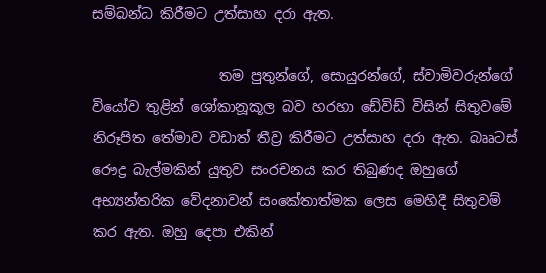සම්බන්ධ කිරීමට උත්සාහ දරා ඇත.

                  තම පුතුන්ගේ, සොයුරන්ගේ, ස්වාමිවරුන්ගේ වියෝව තුළින් ශෝකානූකූල බව හරහා ඩේවිඩ් විසින් සිතුවමේ නිරූපිත තේමාව වඩාත් තීව්‍ර කිරීමට උත්සාහ දරා ඇත. බෲටස් රෞද්‍ර බැල්මකින් යුතුව සංරචනය කර තිබුණද ඔහුගේ අභ්‍යන්තරික වේදනාවන් සංකේතාත්මක ලෙස මෙහිදී සිතුවම් කර ඇත. ඔහු දෙපා එකින්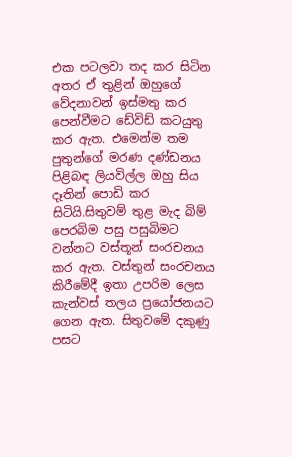එක පටලවා තද කර සිටින අතර ඒ තුළින් ඔහුගේ වේදනාවන් ඉස්මතු කර පෙන්වීමට ඩේවිඩ් කටයුතු කර ඇත. එමෙන්ම තම පුතුන්ගේ මරණ දණ්ඩනය පිළිබඳ ලියවිල්ල ඔහු සිය දෑතින් පොඩි කර සිටියි.සිතුවම් තුළ මැද බිම් පෙරබිම පසු පසුබිමට වන්නට වස්තූන් සංරචනය කර ඇත. වස්තුන් සංරචනය කිරීමේදී ඉතා උපරිම ලෙස කැන්වස් තලය ප්‍රයෝජනයට ගෙන ඇත. සිතුවමේ දකුණු පසට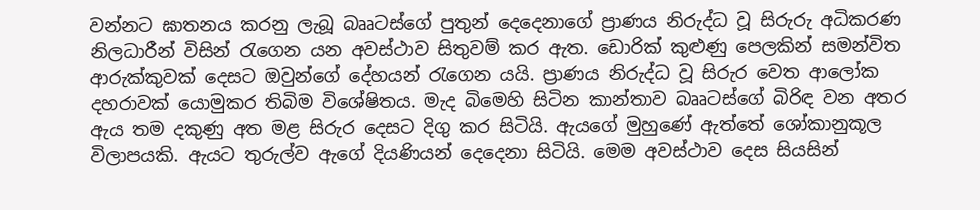වන්නට ඝාතනය කරනු ලැබූ බෲටස්ගේ පුතුන් දෙදෙනාගේ ප්‍රාණය නිරුද්ධ වූ සිරුරු අධිකරණ නිලධාරීන් විසින් රැගෙන යන අවස්ථාව සිතුවම් කර ඇත. ඩොරික් කුළුණු පෙලකින් සමන්විත  ආරුක්කුවක් දෙසට ඔවුන්ගේ දේහයන් රැගෙන යයි. ප්‍රාණය නිරුද්ධ වූ සිරුර වෙත ආලෝක දහරාවක් යොමුකර තිබිම විශේෂිතය. මැද බිමෙහි සිටින කාන්තාව බෲටස්ගේ බිරිඳ වන අතර ඇය තම දකුණු අත මළ සිරුර දෙසට දිගු කර සිටියි. ඇයගේ මුහුණේ ඇත්තේ ශෝකානුකූල විලාපයකි. ඇයට තුරුල්ව ඇගේ දියණියන් දෙදෙනා සිටියි. මෙම අවස්ථාව දෙස සියසින්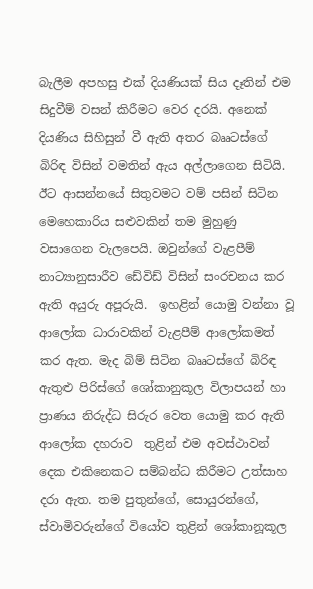බැලීම අපහසු එක් දියණියක් සිය දෑතින් එම සිදුවීම් වසන් කිරීමට වෙර දරයි. අනෙක් දියණිය සිහිසුන් වී ඇති අතර බෲටස්ගේ බිරිඳ විසින් වමතින් ඇය අල්ලාගෙන සිටියි. ඊට ආසන්නයේ සිතුවමට වම් පසින් සිටින මෙහෙකාරිය සළුවකින් තම මුහුණු වසාගෙන වැලපෙයි. ඔවුන්ගේ වැළපීම් නාට්‍යානුසාරීව ඩේවිඩ් විසින් සංරචනය කර ඇති අයුරු අපූරුයි.  ඉහළින් යොමු වන්නා වූ ආලෝක ධාරාවකින් වැළපීම් ආලෝකමත් කර ඇත. මැද බිම් සිටින බෲටස්ගේ බිරිඳ ඇතුළු පිරිස්ගේ ශෝකානුකූල විලාපයන් හා ප්‍රාණය නිරුද්ධ සිරුර වෙත යොමු කර ඇති ආලෝක දහරාව  තුළින් එම අවස්ථාවන් දෙක එකිනෙකට සම්බන්ධ කිරීමට උත්සාහ දරා ඇත. තම පුතුන්ගේ, සොයුරන්ගේ, ස්වාමිවරුන්ගේ වියෝව තුළින් ශෝකානූකූල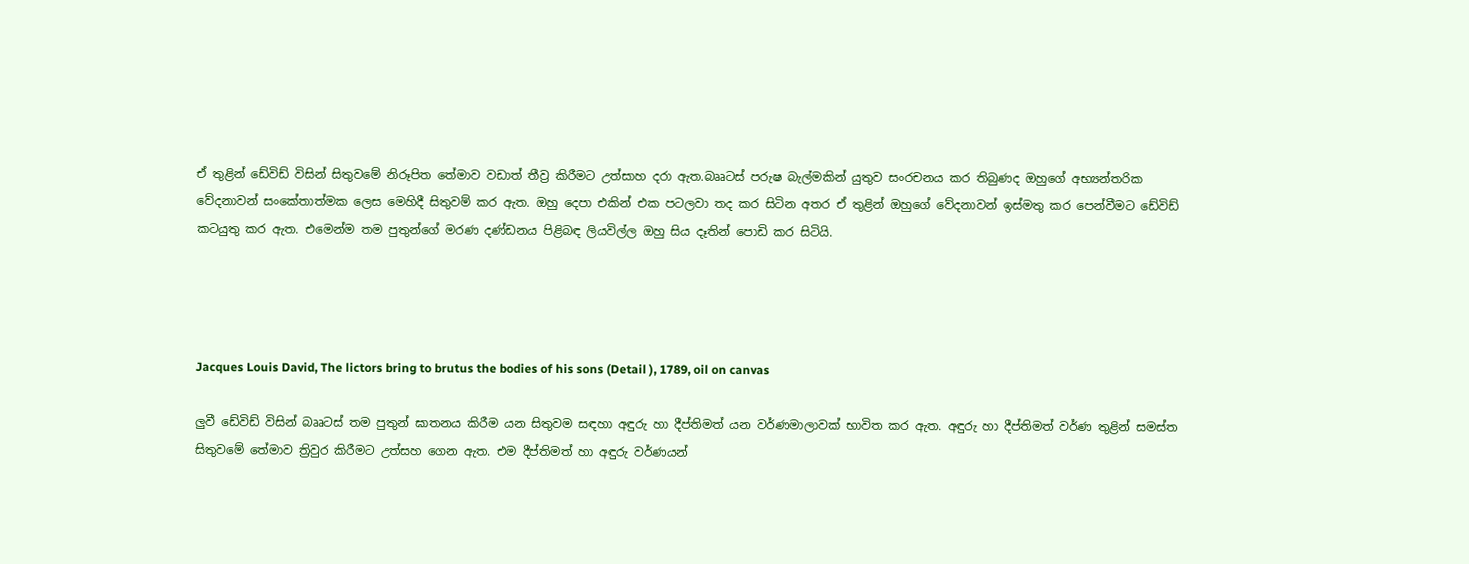ඒ තුළින් ඩේවිඩ් විසින් සිතුවමේ නිරූපිත තේමාව වඩාත් තීව්‍ර කිරීමට උත්සාහ දරා ඇත.බෲටස් පරුෂ බැල්මකින් යුතුව සංරචනය කර තිබුණද ඔහුගේ අභ්‍යන්තරික වේදනාවන් සංකේතාත්මක ලෙස මෙහිදී සිතුවම් කර ඇත. ඔහු දෙපා එකින් එක පටලවා තද කර සිටින අතර ඒ තුළින් ඔහුගේ වේදනාවන් ඉස්මතු කර පෙන්වීමට ඩේවිඩ් කටයුතු කර ඇත. එමෙන්ම තම පුතුන්ගේ මරණ දණ්ඩනය පිළිබඳ ලියවිල්ල ඔහු සිය දෑතින් පොඩි කර සිටියි.




Jacques Louis David, The lictors bring to brutus the bodies of his sons (Detail ), 1789, oil on canvas

ලුවී ඩේවිඩ් විසින් බෲටස් තම පුතුන් ඝාතනය කිරීම යන සිතුවම සඳහා අඳුරු හා දීප්තිමත් යන වර්ණමාලාවක් භාවිත කර ඇත. අඳුරු හා දීප්තිමත් වර්ණ තුළින් සමස්ත සිතුවමේ තේමාව ත්‍රිවුර කිරීමට උත්සහ ගෙන ඇත. එම දීප්තිමත් හා අඳුරු වර්ණයන්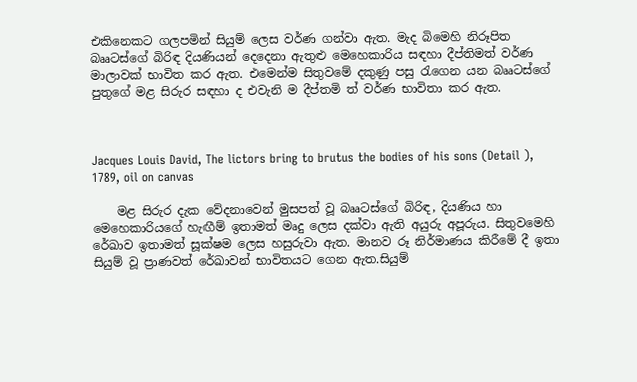එකිනෙකට ගලපමින් සියුම් ලෙස වර්ණ ගන්වා ඇත. මැද බිමෙහි නිරූපිත බෲටස්ගේ බිරිඳ දියණියන් දෙදෙනා ඇතුළු මෙහෙකාරිය සඳහා දීප්තිමත් වර්ණ මාලාවක් භාවිත කර ඇත. එමෙන්ම සිතුවමේ දකුණු පසු රැගෙන යන බෲටස්ගේ පුතුගේ මළ සිරුර සඳහා ද එවැනි ම දීප්තමි ත් වර්ණ භාවිතා කර ඇත.



Jacques Louis David, The lictors bring to brutus the bodies of his sons (Detail ), 1789, oil on canvas

    මළ සිරුර දැක වේදනාවෙන් මුසපත් වූ බෲටස්ගේ බිරිඳ, දියණිය හා මෙහෙකාරියගේ හැඟීම් ඉතාමත් මෘදු ලෙස දක්වා ඇති අයුරු අපූරුය. සිතුවමෙහි රේඛාව ඉතාමත් සූක්ෂම ලෙස හසුරුවා ඇත. මානව රූ නිර්මාණය කිරීමේ දී ඉතා සියුම් වූ ප්‍රාණවත් රේඛාවන් භාවිතයට ගෙන ඇත.සියුම්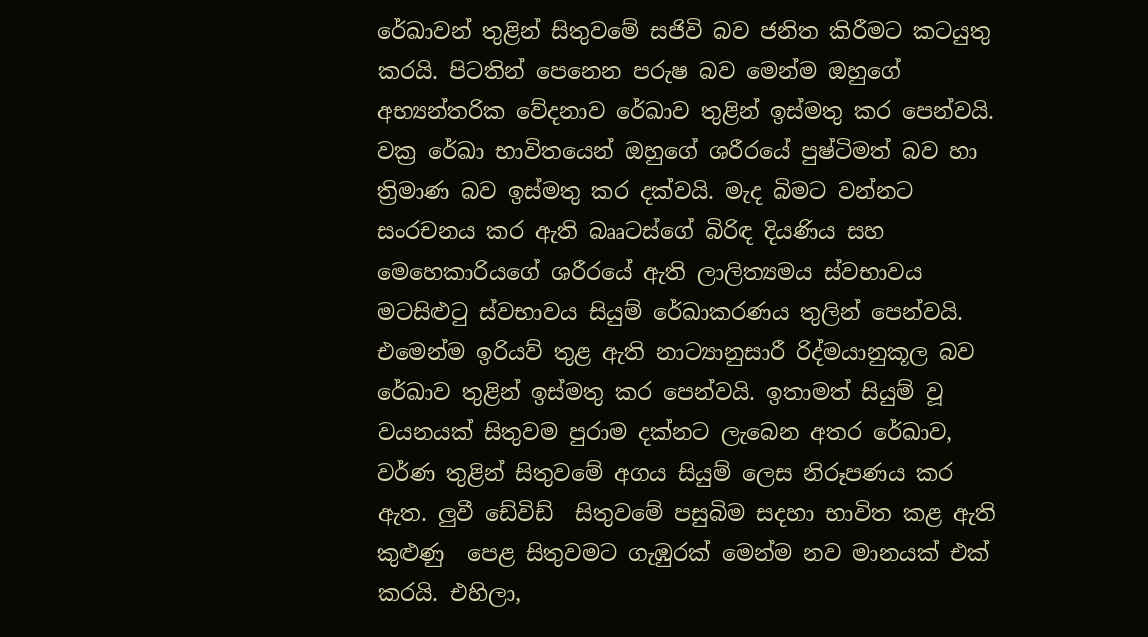රේඛාවන් තුළින් සිතුවමේ සජිවි බව ජනිත කිරීමට කටයුතු කරයි. පිටතින් පෙනෙන පරුෂ බව මෙන්ම ඔහුගේ අභ්‍යන්තරික වේදනාව රේඛාව තුළින් ඉස්මතු කර පෙන්වයි. වක්‍ර රේඛා භාවිතයෙන් ඔහුගේ ශරීරයේ පුෂ්ටිමත් බව හා ත්‍රිමාණ බව ඉස්මතු කර දක්වයි. මැද බිමට වන්නට සංරචනය කර ඇති බෲටස්ගේ බිරිඳ දියණිය සහ මෙහෙකාරියගේ ශරීරයේ ඇති ලාලිත්‍යමය ස්වභාවය  මටසිළුටු ස්වභාවය සියුම් රේඛාකරණය තුලින් පෙන්වයි. එමෙන්ම ඉරියව් තුළ ඇති නාට්‍යානුසාරී රිද්මයානුකූල බව රේඛාව තුළින් ඉස්මතු කර පෙන්වයි. ඉතාමත් සියුම් වූ වයනයක් සිතුවම පුරාම දක්නට ලැබෙන අතර රේඛාව, වර්ණ තුළින් සිතුවමේ අගය සියුම් ලෙස නිරූපණය කර ඇත. ලුවී ඩේවිඩ්  සිතුවමේ පසුබිම සදහා භාවිත කළ ඇති කුළුණු  පෙළ සිතුවමට ගැඹුරක් මෙන්ම නව මානයක් එක් කරයි. එහිලා,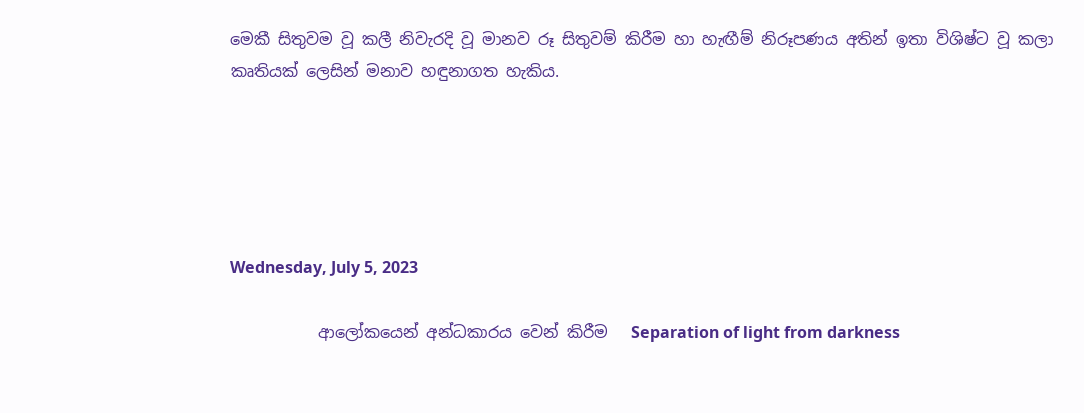මෙකී සිතුවම වූ කලී නිවැරදි වූ මානව රූ සිතුවම් කිරීම හා හැඟීම් නිරූපණය අතින් ඉතා විශිෂ්ට වූ කලා කෘතියක් ලෙසින් මනාව හඳුනාගත හැකිය.





Wednesday, July 5, 2023

           ආලෝකයෙන් අන්ධකාරය වෙන් කිරීම   Separation of light from darkness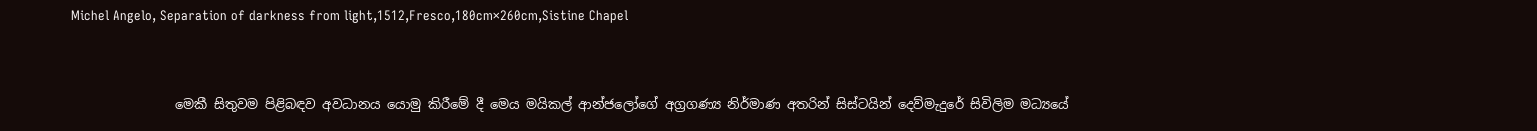Michel Angelo, Separation of darkness from light,1512,Fresco,180cm×260cm,Sistine Chapel


                මෙකී සිතුවම පිළිබඳව අවධානය යොමු කිරීමේ දී මෙය මයිකල් ආන්ජලෝගේ අග්‍රගණ්‍ය නිර්මාණ අතරින් සිස්ටයින් දෙව්මැදුරේ සිවිලිම මධ්‍යයේ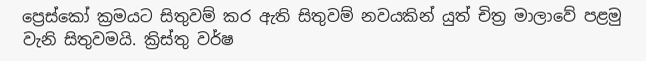ප්‍රෙස්කෝ ක්‍රමයට සිතුවම් කර ඇති සිතුවම් නවයකින් යුත් චිත්‍ර මාලාවේ පළමු වැනි සිතුවමයි. ක්‍රිස්තු වර්ෂ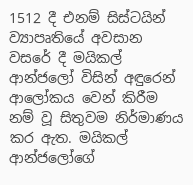1512 දී එනම් සිස්ටයින් ව්‍යාපෘතියේ අවසාන වසරේ දී මයිකල් ආන්ජලෝ විසින් අඳුරෙන් ආලෝකය වෙන් කිරීම නම් වූ සිතුවම නිර්මාණය කර ඇත. මයිකල් ආන්ජලෝගේ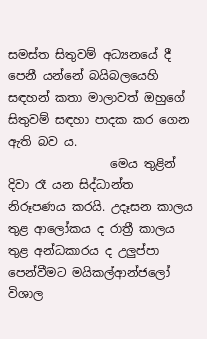සමස්ත සිතුවම් අධ්‍යනයේ දී පෙනී යන්නේ බයිබලයෙහි සඳහන් කතා මාලාවත් ඔහුගේ සිතුවම් සඳහා පාදක කර ගෙන ඇති බව ය.
                 මෙය තුළින් දිවා රෑ යන සිද්ධාන්ත නිරූපණය කරයි. උදෑසන කාලය තුළ ආලෝකය ද රාත්‍රී කාලය තුළ අන්ධකාරය ද උලුප්පා පෙන්වීමට මයිකල්ආන්ජලෝ විශාල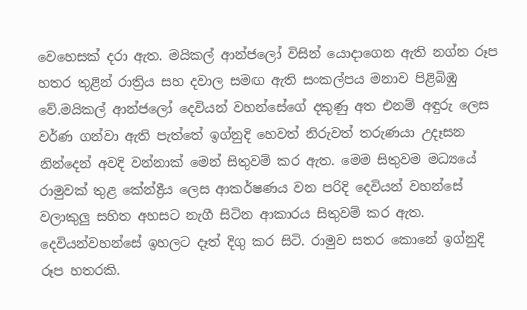වෙහෙසක් දරා ඇත. මයිකල් ආන්ජලෝ විසින් යොදාගෙන ඇති නග්න රූප හතර තුළින් රාත්‍රිය සහ දවාල සමඟ ඇති සංකල්පය මනාව පිළිබිඹු වේ.මයිකල් ආන්ජලෝ දෙවියන් වහන්සේගේ දකුණු අත එනම් අඳුරු ලෙස වර්ණ ගන්වා ඇති පැත්තේ ඉග්නුදි හෙවත් නිරුවත් තරුණයා උදෑසන නින්දෙන් අවදි වන්නාක් මෙන් සිතුවම් කර ඇත. මෙම සිතුවම මධ්‍යයේ රාමුවක් තුළ කේන්ද්‍රීය ලෙස ආකර්ෂණය වන පරිදි දෙවියන් වහන්සේ වලාකුලු සහිත අහසට නැගී සිටින ආකාරය සිතුවම් කර ඇත. දෙවියන්වහන්සේ ඉහලට දෑත් දිගු කර සිටි. රාමුව සතර කොනේ ඉග්නුදි රූප හතරකි.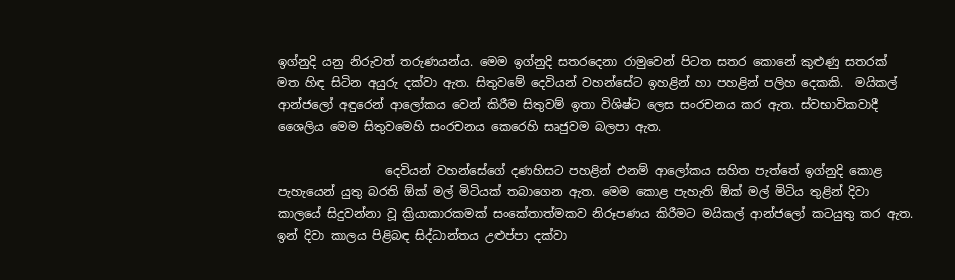ඉග්නුදි යනු නිරුවත් තරුණයන්ය. මෙම ඉග්නුදි සතරදෙනා රාමුවෙන් පිටත සතර කොනේ කුළුණු සතරක් මත හිඳ සිටින අයුරු දක්වා ඇත. සිතුවමේ දෙවියන් වහන්සේට ඉහළින් හා පහළින් පලිහ දෙකකි.  මයිකල් ආන්ජලෝ අඳුරෙන් ආලෝකය වෙන් කිරීම සිතුවම් ඉතා විශිෂ්ට ලෙස සංරචනය කර ඇත. ස්වභාවිකවාදී ශෛලිය මෙම සිතුවමෙහි සංරචනය කෙරෙහි සෘජුවම බලපා ඇත.

                  දෙවියන් වහන්සේගේ දණහිසට පහළින් එනම් ආලෝකය සහිත පැත්තේ ඉග්නුදි කොළ පැහැයෙන් යුතු බරති ඕක් මල් මිටියක් තබාගෙන ඇත. මෙම කොළ පැහැති ඕක් මල් මිටිය තුළින් දිවා කාලයේ සිදුවන්නා වූ ක්‍රියාකාරකමක් සංකේතාත්මකව නිරූපණය කිරීමට මයිකල් ආන්ජලෝ කටයුතු කර ඇත. ඉන් දිවා කාලය පිළිබඳ සිද්ධාන්තය උළුප්පා දක්වා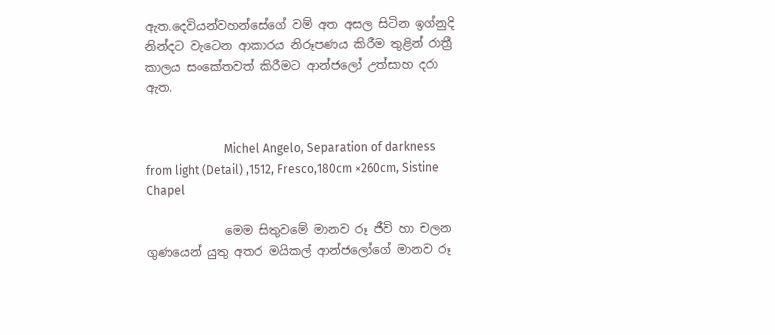ඇත.දෙවියන්වහන්සේගේ වම් අත අසල සිටින ඉග්නුදි නින්දට වැටෙන ආකාරය නිරූපණය කිරීම තුළින් රාත්‍රී කාලය සංකේතවත් කිරීමට ආන්ජලෝ උත්සාහ දරා ඇත.


                          Michel Angelo, Separation of darkness from light (Detail) ,1512, Fresco,180cm ×260cm, Sistine Chapel

             මෙම සිතුවමේ මානව රූ ජීවි හා චලන ගුණයෙන් යුතු අතර මයිකල් ආන්ජලෝගේ මානව රූ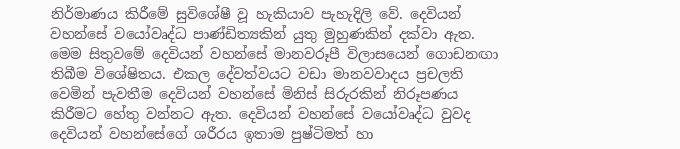නිර්මාණය කිරීමේ සුවිශේෂී වූ හැකියාව පැහැදිලි වේ. දෙවියන් වහන්සේ වයෝවෘද්ධ පාණ්ඩිත්‍යකින් යුතු මුහුණකින් දක්වා ඇත. මෙම සිතුවමේ දෙවියන් වහන්සේ මානවරූපී විලාසයෙන් ගොඩනඟා තිබීම විශේෂිතය. එකල දේවත්වයට වඩා මානවවාදය ප්‍රචලති වෙමින් පැවතීම දෙවියන් වහන්සේ මිනිස් සිරුරකින් නිරූපණය කිරීමට හේතු වන්නට ඇත. දෙවියන් වහන්සේ වයෝවෘද්ධ වුවද දෙවියන් වහන්සේගේ ශරීරය ඉතාම පුෂ්ටිමත් හා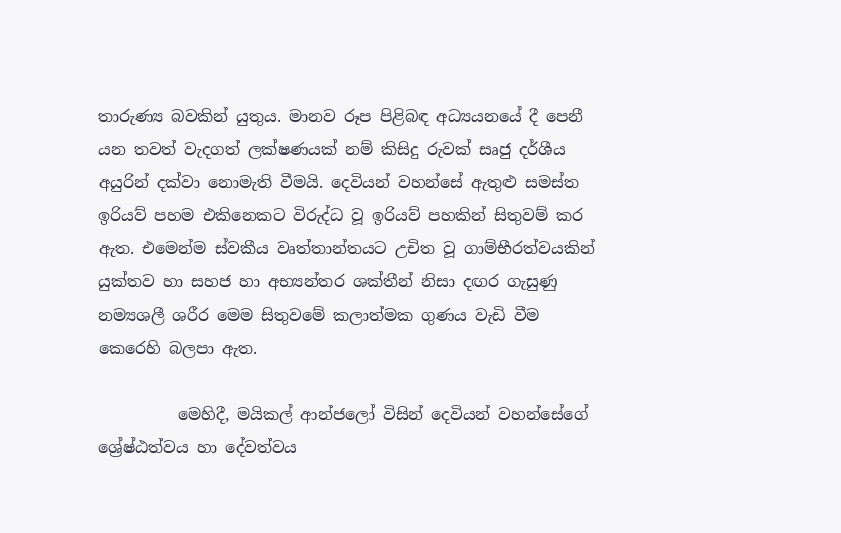තාරුණ්‍ය බවකින් යුතුය. මානව රූප පිළිබඳ අධ්‍යයනයේ දී පෙනී යන තවත් වැදගත් ලක්ෂණයක් නම් කිසිදු රුවක් සෘජු දර්ශීය අයුරින් දක්වා නොමැති වීමයි. දෙවියන් වහන්සේ ඇතුළු සමස්ත ඉරියව් පහම එකිනෙකට විරුද්ධ වූ ඉරියව් පහකින් සිතුවම් කර ඇත. එමෙන්ම ස්වකීය වෘත්තාන්තයට උචිත වූ ගාම්භීරත්වයකින් යුක්තව හා සහජ හා අභ්‍යන්තර ශක්තීන් නිසා දඟර ගැසුණු නම්‍යශලී ශරීර මෙම සිතුවමේ කලාත්මක ගුණය වැඩි වීම කෙරෙහි බලපා ඇත.

          මෙහිදී, මයිකල් ආන්ජලෝ විසින් දෙවියන් වහන්සේගේ ශ්‍රේෂ්ඨත්වය හා දේවත්වය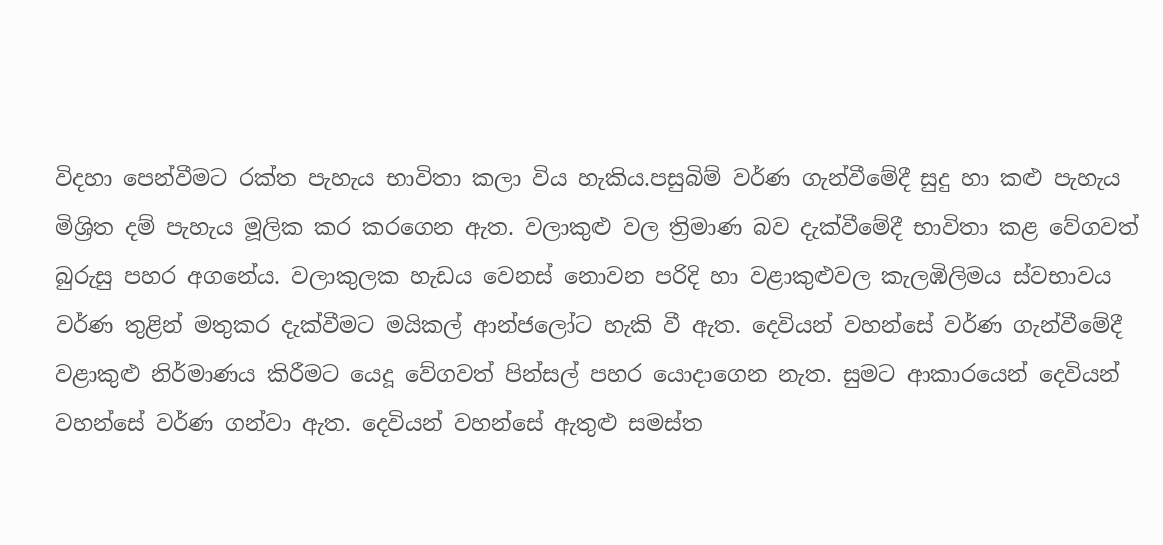විදහා පෙන්වීමට රක්ත පැහැය භාවිතා කලා විය හැකිය.පසුබිම් වර්ණ ගැන්වීමේදී සුදු හා කළු පැහැය මිශ්‍රිත දම් පැහැය මූලික කර කරගෙන ඇත. වලාකුළු වල ත්‍රිමාණ බව දැක්වීමේදී භාවිතා කළ වේගවත් බුරුසු පහර අගනේය. වලාකුලක හැඩය වෙනස් නොවන පරිදි හා වළාකුළුවල කැලඹිලිමය ස්වභාවය වර්ණ තුළින් මතුකර දැක්වීමට මයිකල් ආන්ජලෝට හැකි වී ඇත. දෙවියන් වහන්සේ වර්ණ ගැන්වීමේදී වළාකුළු නිර්මාණය කිරීමට යෙදූ වේගවත් පින්සල් පහර යොදාගෙන නැත. සුමට ආකාරයෙන් දෙවියන් වහන්සේ වර්ණ ගන්වා ඇත. දෙවියන් වහන්සේ ඇතුළු සමස්ත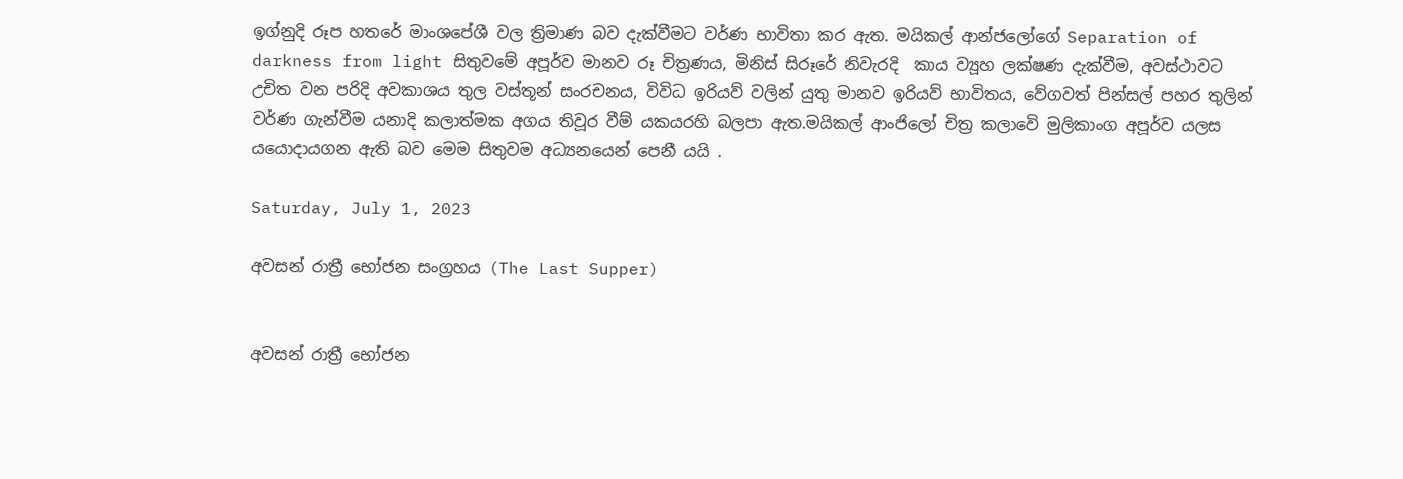ඉග්නුදි රූප හතරේ මාංශපේශී වල ත්‍රිමාණ බව දැක්වීමට වර්ණ භාවිතා කර ඇත. මයිකල් ආන්ජලෝගේ Separation of darkness from light සිතුවමේ අපූර්ව මානව රූ චිත්‍රණය, මිනිස් සිරූරේ නිවැරදි  කාය ව්‍යූහ ලක්ෂණ දැක්වීම, අවස්ථාවට උචිත වන පරිදි අවකාශය තුල වස්තූන් සංරචනය, විවිධ ඉරියව් වලින් යුතු මානව ඉරියව් භාවිතය, වේගවත් පින්සල් පහර තුලින් වර්ණ ගැන්වීම යනාදි කලාත්මක අගය තිවූර වීම් යකයරහි බලපා ඇත.මයිකල් ආංජිලෝ චිත්‍ර කලාවෙි මුලිකාංග අපූර්ව යලස යයොදායගන ඇති බව මෙම සිතුවම අධ්‍යනයෙන් පෙනී යයි .

Saturday, July 1, 2023

අවසන් රාත්‍රී භෝජන සංග්‍රහය (The Last Supper)


අවසන් රාත්‍රී භෝජන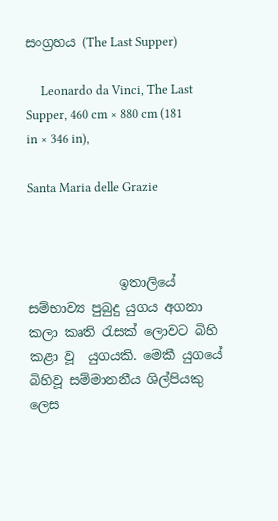සංග්‍රහය (The Last Supper)

     Leonardo da Vinci, The Last Supper, 460 cm × 880 cm (181 in × 346 in),

Santa Maria delle Grazie



              ඉතාලියේ සම්භාව්‍ය පුබුදු යුගය අගනා කලා කෘති රැසක් ලොවට බිහි කළා වූ  යුගයකි. මෙකී යුගයේ බිහිවූ සම්මානනීය ශිල්පියකු ලෙස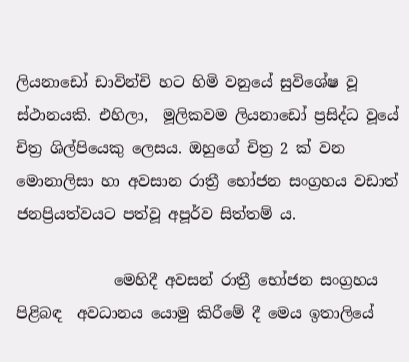ලියනාඩෝ ඩාවින්චි හට හිමි වනුයේ සුවිශේෂ වූ ස්ථානයකි. එහිලා,  මූලිකවම ලියනාඩෝ ප්‍රසිද්ධ වූයේ චිත්‍ර ශිල්පියෙකු ලෙසය. ඔහුගේ චිත්‍ර 2 ක් වන මොනාලිසා හා අවසාන රාත්‍රී භෝජන සංග්‍රහය වඩාත් ජනප්‍රියත්වයට පත්වූ අපූර්ව සිත්තම් ය.

             මෙහිදී අවසන් රාත්‍රී භෝජන සංග්‍රහය පිළිබඳ  අවධානය යොමු කිරීමේ දී මෙය ඉතාලියේ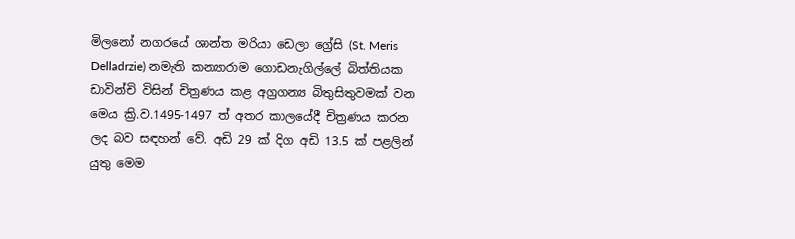මිලනෝ නගරයේ ශාන්ත මරියා ඩෙලා ග්‍රේසි (St. Meris Delladrzie) නමැති කන්‍යාරාම ගොඩනැගිල්ලේ බිත්තියක ඩාවින්චි විසින් චිත්‍රණය කළ අග්‍රගන්‍ය බිතුසිතුවමක් වන මෙය ක්‍රි.ව.1495-1497 ත් අතර කාලයේදී චිත්‍රණය කරන ලද බව සඳහන් වේ. අඩි 29 ක් දිග අඩි 13.5 ක් පළලින් යුතු මෙම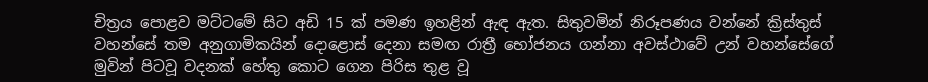චිත්‍රය පොළව මට්ටමේ සිට අඩි 15 ක් පමණ ඉහළින් ඇඳ ඇත. සිතුවමින් නිරූපණය වන්නේ ක්‍රිස්තුස් වහන්සේ තම අනුගාමිකයින් දොළොස් දෙනා සමඟ රාත්‍රී භෝජනය ගන්නා අවස්ථාවේ උන් වහන්සේගේ මුවින් පිටවූ වදනක් හේතු කොට ගෙන පිරිස තුළ වූ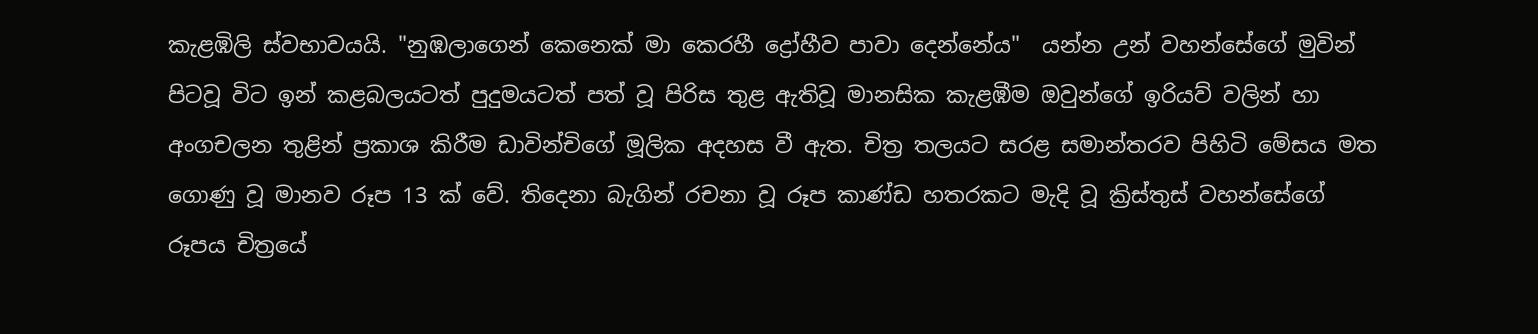කැළඹිලි ස්වභාවයයි. "නුඹලාගෙන් කෙනෙක් මා කෙරහී ද්‍රෝහීව පාවා දෙන්නේය"  යන්න උන් වහන්සේගේ මුවින් පිටවූ විට ඉන් කළබලයටත් පුදුමයටත් පත් වූ පිරිස තුළ ඇතිවූ මානසික කැළඹීම ඔවුන්ගේ ඉරියව් වලින් හා අංගචලන තුළින් ප්‍රකාශ කිරීම ඩාවින්චිගේ මූලික අදහස වී ඇත. චිත්‍ර තලයට සරළ සමාන්තරව පිහිටි මේසය මත ගොණු වූ මානව රූප 13 ක් වේ. තිදෙනා බැගින් රචනා වූ රූප කාණ්ඩ හතරකට මැදි වූ ක්‍රිස්තුස් වහන්සේගේ රූපය චිත්‍රයේ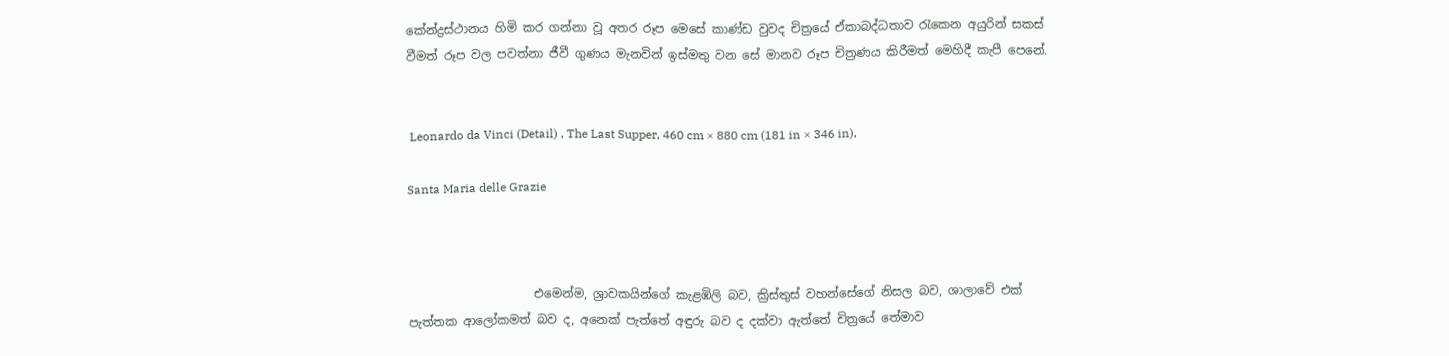කේන්ද්‍රස්ථානය හිමි කර ගන්නා වූ අතර රූප මෙසේ කාණ්ඩ වුවද චිත්‍රයේ ඒකාබද්ධතාව රැකෙන අයුරින් සකස් වීමත් රූප වල පවත්නා ජීවී ගුණය මැනවින් ඉස්මතු වන සේ මානව රූප චිත්‍රණය කිරීමත් මෙහිදී කැපී පෙනේ.


 Leonardo da Vinci (Detail) , The Last Supper, 460 cm × 880 cm (181 in × 346 in),

Santa Maria delle Grazie



                     එමෙන්ම, ශ්‍රාවකයින්ගේ කැළඹිලි බව, ක්‍රිස්තුස් වහන්සේගේ නිසල බව, ශාලාවේ එක් පැත්තක ආලෝකමත් බව ද, අනෙක් පැත්තේ අඳුරු බව ද දක්වා ඇත්තේ චිත්‍රයේ තේමාව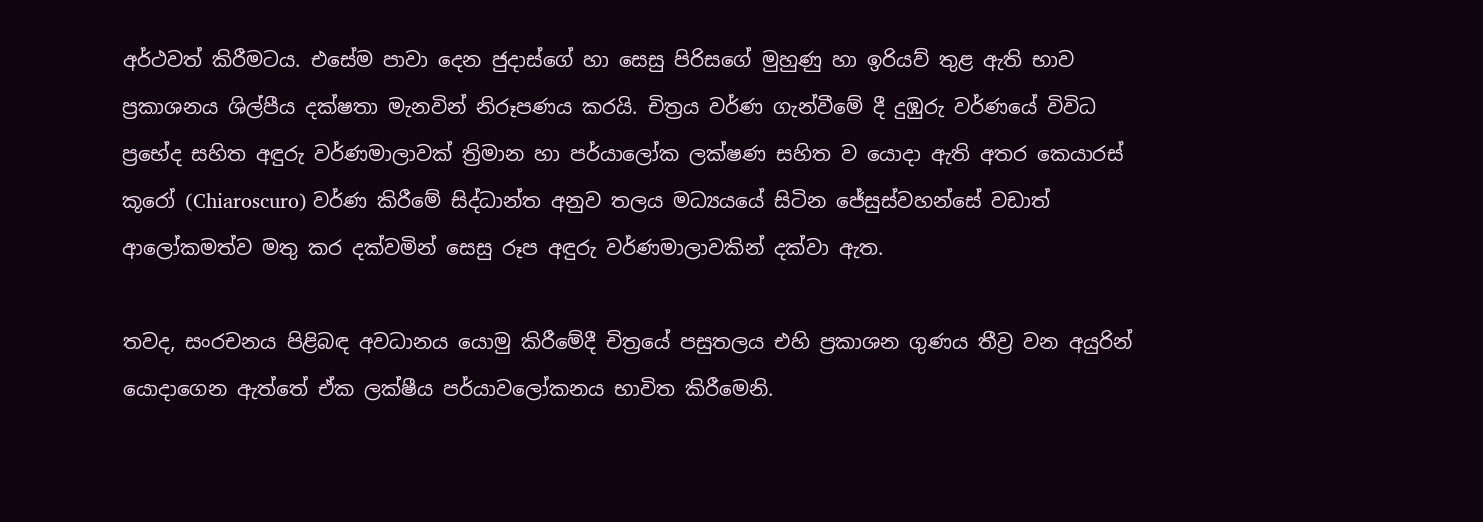අර්ථවත් කිරීමටය. එසේම පාවා දෙන ජුදාස්ගේ හා සෙසු පිරිසගේ මුහුණු හා ඉරියව් තුළ ඇති භාව ප්‍රකාශනය ශිල්පීය දක්ෂතා මැනවින් නිරූපණය කරයි. චිත්‍රය වර්ණ ගැන්වීමේ දී දුඹුරු වර්ණයේ විවිධ ප්‍රභේද සහිත අඳුරු වර්ණමාලාවක් ත්‍රිමාන හා පර්යාලෝක ලක්ෂණ සහිත ව යොදා ඇති අතර කෙයාරස් කූරෝ (Chiaroscuro) වර්ණ කිරීමේ සිද්ධාන්ත අනුව තලය මධ්‍යයයේ සිටින ජේසුස්වහන්සේ වඩාත් ආලෝකමත්ව මතු කර දක්වමින් සෙසු රූප අඳුරු වර්ණමාලාවකින් දක්වා ඇත.

තවද, සංරචනය පිළිබඳ අවධානය යොමු කිරීමේදී චිත්‍රයේ පසුතලය එහි ප්‍රකාශන ගුණය තීව්‍ර වන අයුරින් යොදාගෙන ඇත්තේ ඒක ලක්ෂීය පර්යාවලෝකනය භාවිත කිරීමෙනි.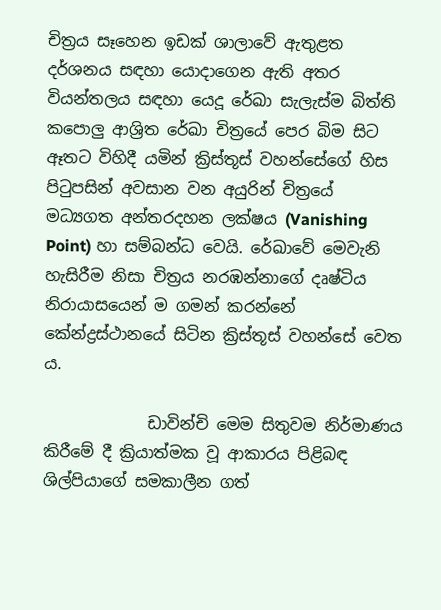චිත්‍රය සෑහෙන ඉඩක් ශාලාවේ ඇතුළත දර්ශනය සඳහා යොදාගෙන ඇති අතර වියන්තලය සඳහා යෙදූ රේඛා සැලැස්ම බිත්ති කපොලු ආශ්‍රිත රේඛා චිත්‍රයේ පෙර බිම සිට ඈතට විහිදී යමින් ක්‍රිස්තූස් වහන්සේගේ හිස පිටුපසින් අවසාන වන අයුරින් චිත්‍රයේ මධ්‍යගත අන්තරදහන ලක්ෂය (Vanishing Point) හා සම්බන්ධ වෙයි. රේඛාවේ මෙවැනි හැසිරීම නිසා චිත්‍රය නරඹන්නාගේ දෘෂ්ටිය නිරායාසයෙන් ම ගමන් කරන්නේ කේන්ද්‍රස්ථානයේ සිටින ක්‍රිස්තූස් වහන්සේ වෙත ය.

             ඩාවින්චි මෙම සිතුවම නිර්මාණය කිරීමේ දී ක්‍රියාත්මක වූ ආකාරය පිළිබඳ ශිල්පියාගේ සමකාලීන ගත්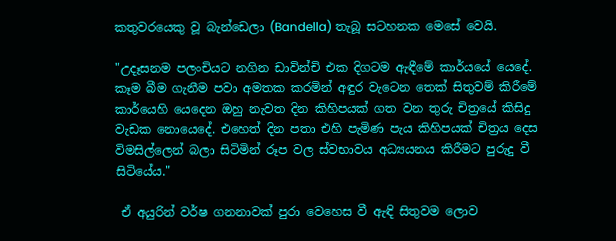කතුවරයෙකු වූ බැන්ඩෙලා (Bandella) තැබූ සටහනක මෙසේ වෙයි.

"උදෑසනම පලංචියට නගින ඩාවින්චි එක දිගටම ඇඳීමේ කාර්යයේ යෙදේ. කෑම බීම ගැනීම පවා අමතක කරමින් අඳුර වැටෙන තෙක් සිතුවම් කිරීමේ කාර්යෙහි යෙදෙන ඔහු නැවත දින කිහිපයක් ගත වන තුරු චිත්‍රයේ කිසිදු වැඩක නොයෙදේ. එහෙත් දින පතා එහි පැමිණ පැය කිහිපයක් චිත්‍රය දෙස විමසිල්ලෙන් බලා සිටිමින් රූප වල ස්වභාවය අධ්‍යයනය කිරීමට පුරුදු වී සිටියේය."

 ඒ අයුරින් වර්ෂ ගනනාවක් පුරා වෙහෙස වී ඇඳි සිතුවම ලොව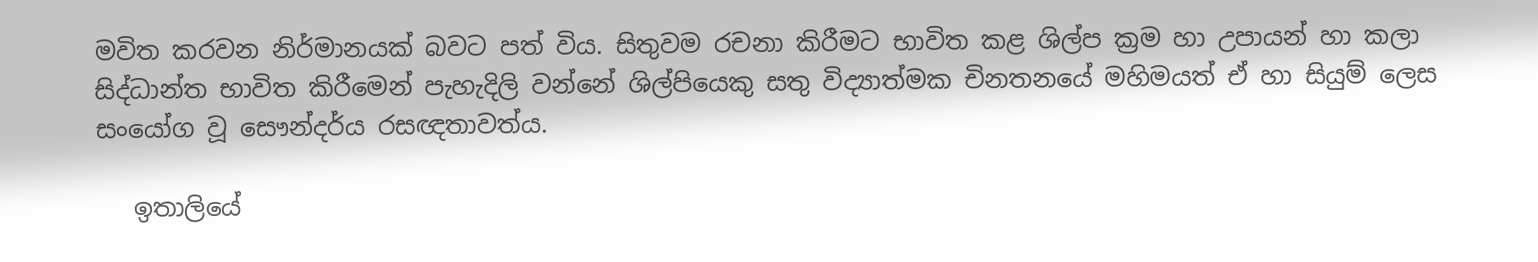මවිත කරවන නිර්මානයක් බවට පත් විය. සිතුවම රචනා කිරීමට භාවිත කළ ශිල්ප ක්‍රම හා උපායන් හා කලා සිද්ධාන්ත භාවිත කිරීමෙන් පැහැදිලි වන්නේ ශිල්පියෙකු සතු විද්‍යාත්මක චිනතනයේ මහිමයත් ඒ හා සියුම් ලෙස සංයෝග වූ සෞන්දර්ය රසඥතාවත්ය.

   ඉතාලියේ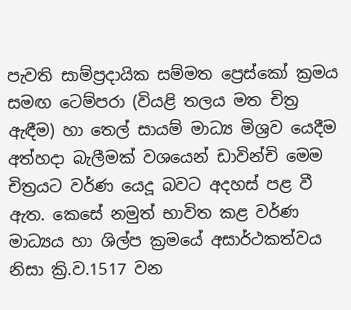පැවති සාම්ප්‍රදායික සම්මත ප්‍රෙස්කෝ ක්‍රමය සමඟ ටෙම්පරා (වියළි තලය මත චිත්‍ර ඇඳීම) හා තෙල් සායම් මාධ්‍ය මිශ්‍රව යෙදීම අත්හදා බැලීමක් වශයෙන් ඩාවින්චි මෙම චිත්‍රයට වර්ණ යෙදූ බවට අදහස් පළ වී ඇත. කෙසේ නමුත් භාවිත කළ වර්ණ මාධ්‍යය හා ශිල්ප ක්‍රමයේ අසාර්ථකත්වය නිසා ක්‍රි.ව.1517 වන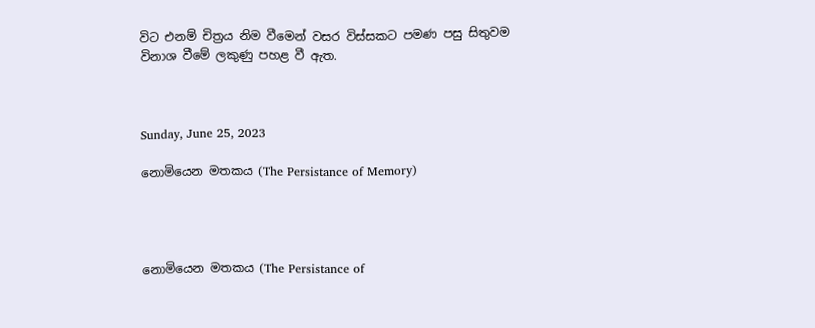විට එනම් චිත්‍රය නිම වීමෙන් වසර විස්සකට පමණ පසු සිතුවම විනාශ වීමේ ලකුණු පහළ වී ඇත.



Sunday, June 25, 2023

නොමියෙන මතකය (The Persistance of Memory)




නොමියෙන මතකය (The Persistance of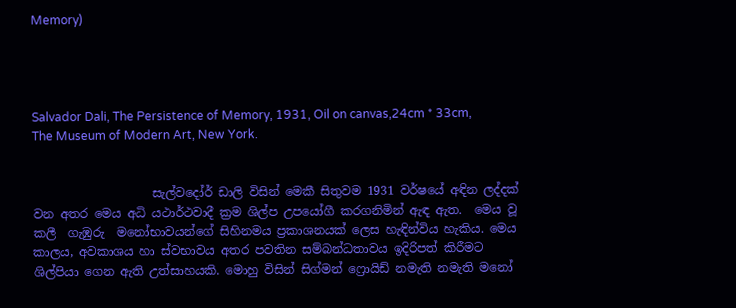Memory)




Salvador Dali, The Persistence of Memory, 1931, Oil on canvas,24cm * 33cm, The Museum of Modern Art, New York.


                    සැල්වදෝර් ඩාලි විසින් මෙකී සිතුවම 1931 වර්ෂයේ අඳින ලද්දක් වන අතර මෙය අධි යථාර්ථවාදී ක්‍රම ශිල්ප උපයෝගී කරගනිමින් ඇඳ ඇත.  මෙය වූ කලී  ගැඹුරු  මනෝභාවයන්ගේ සිහිනමය ප්‍රකාශනයක් ලෙස හැඳින්විය හැකිය. මෙය කාලය, අවකාශය හා ස්වභාවය අතර පවතින සම්බන්ධතාවය ඉදිරිපත් කිරීමට ශිල්පියා ගෙන ඇති උත්සාහයකි. මොහු විසින් සිග්මන් ෆ්‍රොයිඩ් නමැති නමැති මනෝ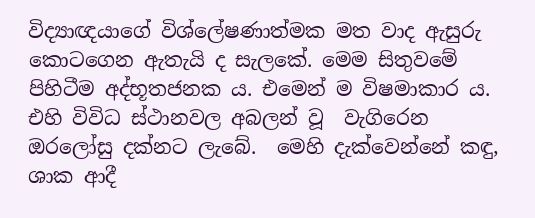විද්‍යාඥයාගේ විශ්ලේෂණාත්මක මත වාද ඇසුරු කොටගෙන ඇතැයි ද සැලකේ. මෙම සිතුවමේ පිහිටීම අද්භූතජනක ය. එමෙන් ම විෂමාකාර ය. එහි විවිධ ස්ථානවල අබලන් වූ  වැගිරෙන ඔරලෝසු දක්නට ලැබේ.  මෙහි දැක්වෙන්නේ කඳු, ශාක ආදී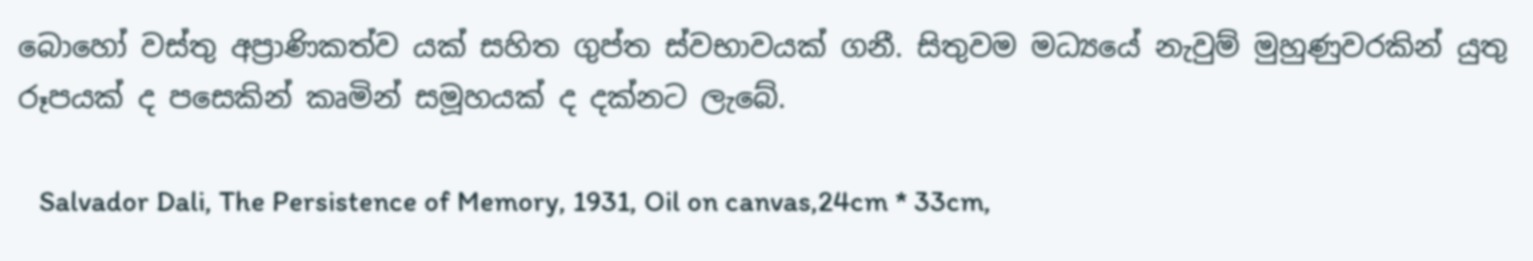බොහෝ වස්තු අප්‍රාණිකත්ව යක් සහිත ගුප්ත ස්වභාවයක් ගනී. සිතුවම මධ්‍යයේ නැවුම් මුහුණුවරකින් යුතු රූපයක් ද පසෙකින් කෘමින් සමූහයක් ද දක්නට ලැබේ.

   Salvador Dali, The Persistence of Memory, 1931, Oil on canvas,24cm * 33cm,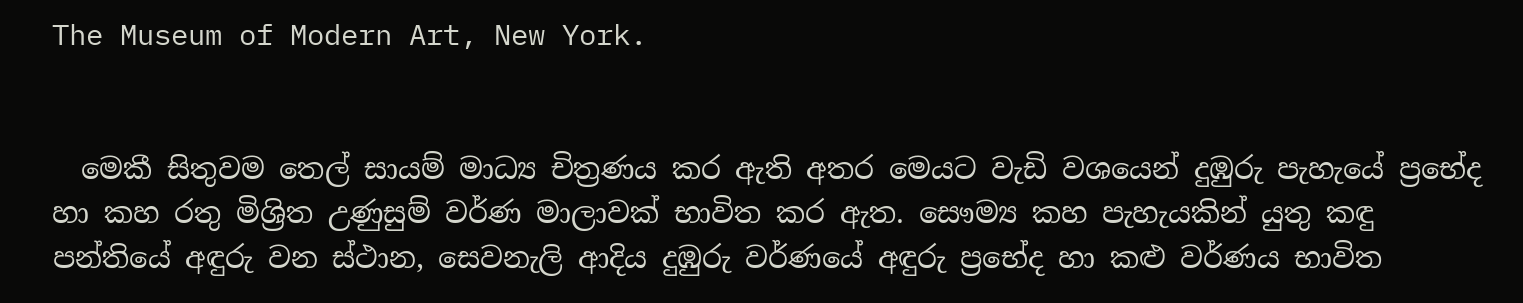The Museum of Modern Art, New York.


  මෙකී සිතුවම තෙල් සායම් මාධ්‍ය චිත්‍රණය කර ඇති අතර මෙයට වැඩි වශයෙන් දුඹුරු පැහැයේ ප්‍රභේද හා කහ රතු මිශ්‍රිත උණුසුම් වර්ණ මාලාවක් භාවිත කර ඇත. සෞම්‍ය කහ පැහැයකින් යුතු කඳු පන්තියේ අඳුරු වන ස්ථාන, සෙවනැලි ආදිය දුඹුරු වර්ණයේ අඳුරු ප්‍රභේද හා කළු වර්ණය භාවිත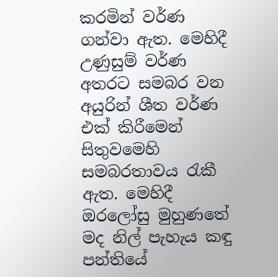කරමින් වර්ණ ගන්වා ඇත. මෙහිදී උණුසුම් වර්ණ අතරට සමබර වන අයුරින් ශීත වර්ණ එක් කිරීමෙන් සිතුවමෙහි සමබරතාවය රැකී ඇත. මෙහිදී ඔරලෝසු මුහුණතේ මද නිල් පැහැය කඳු පන්තියේ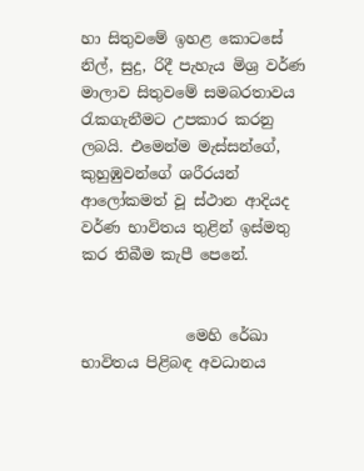හා සිතුවමේ ඉහළ කොටසේ  නිල්, සුදු, රිදී පැහැය මිශ්‍ර වර්ණ මාලාව සිතුවමේ සමබරතාවය රැකගැනීමට උපකාර කරනු ලබයි. එමෙන්ම මැස්සන්ගේ, කුහුඹුවන්ගේ ශරීරයන් ආලෝකමත් වූ ස්ථාන ආදියද වර්ණ භාවිතය තුළින් ඉස්මතු කර තිබීම කැපී පෙනේ.


              මෙහි රේඛා භාවිතය පිළිබඳ අවධානය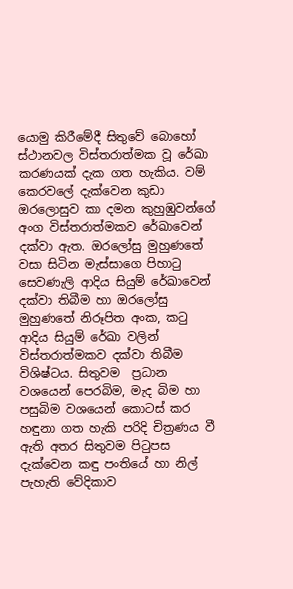යොමු කිරීමේදී සිතුවේ බොහෝ ස්ථානවල විස්තරාත්මක වූ රේඛා කරණයක් දැක ගත හැකිය. වම් කෙරවලේ දැක්වෙන කුඩා ඔරලොසුව කා දමන කුහුඹුවන්ගේ අංග විස්තරාත්මකව රේඛාවෙන් දක්වා ඇත. ඔරලෝසු මුහුණතේ වසා සිටින මැස්සාගෙ පිහාටු සෙවණැලි ආදිය සියුම් රේඛාවෙන් දක්වා තිබීම හා ඔරලෝසු මුහුණතේ නිරූපිත අංක, කටු ආදිය සියුම් රේඛා වලින් විස්තරාත්මකව දක්වා තිබීම විශිෂ්ටය. සිතුවම  ප්‍රධාන වශයෙන් පෙරබිම, මැද බිම හා පසුබිම වශයෙන් කොටස් කර හඳුනා ගත හැකි පරිදි චිත්‍රණය වී ඇති අතර සිතුවම පිටුපස දැක්වෙන කඳු පංතියේ හා නිල් පැහැති වේදිකාව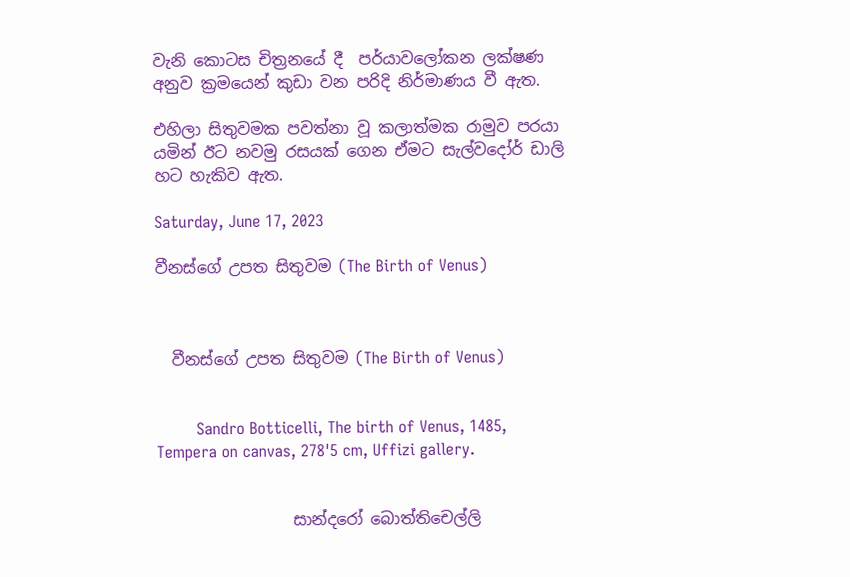වැනි කොටස චිත්‍රනයේ දී  පර්යාවලෝකන ලක්ෂණ අනුව ක්‍රමයෙන් කුඩා වන පරිදි නිර්මාණය වී ඇත.

එහිලා සිතුවමක පවත්නා වූ කලාත්මක රාමුව පරයා යමින් ඊට නවමු රසයක් ගෙන ඒමට සැල්වදෝර් ඩාලි හට හැකිව ඇත.

Saturday, June 17, 2023

වීනස්ගේ උපත සිතුවම (The Birth of Venus)



  වීනස්ගේ උපත සිතුවම (The Birth of Venus)


        Sandro Botticelli, The birth of Venus, 1485, Tempera on canvas, 278'5 cm, Uffizi gallery.


                 සාන්දරෝ බොත්තිචෙල්ලි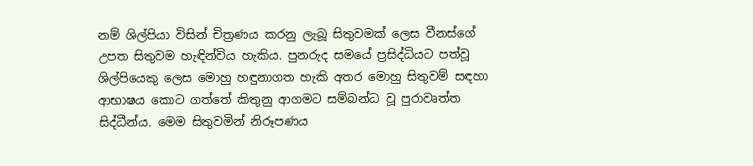නම් ශිල්පියා විසින් චිත්‍රණය කරනු ලැබූ සිතුවමක් ලෙස වීනස්ගේ උපත සිතුවම හැඳින්විය හැකිය. පුනරුද සමයේ ප්‍රසිද්ධියට පත්වූ ශිල්පියෙකු ලෙස මොහු හඳුනාගත හැකි අතර මොහු සිතුවම් සඳහා ආභාෂය කොට ගත්තේ කිතුනු ආගමට සම්බන්ධ වූ පුරාවෘත්ත සිද්ධීන්ය. මෙම සිතුවමින් නිරූපණය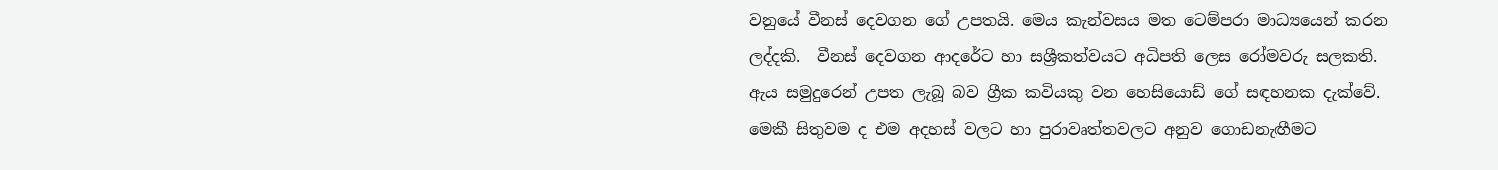වනුයේ වීනස් දෙවගන ගේ උපතයි. මෙය කැන්වසය මත ටෙම්පරා මාධ්‍යයෙන් කරන ලද්දකි.  වීනස් දෙවගන ආදරේට හා සශ්‍රීකත්වයට අධිපති ලෙස රෝමවරු සලකති. ඇය සමුදුරෙන් උපත ලැබූ බව ග්‍රීක කවියකු වන හෙසියොඩ් ගේ සඳහනක දැක්වේ. මෙකී සිතුවම ද එම අදහස් වලට හා පුරාවෘත්තවලට අනුව ගොඩනැඟීමට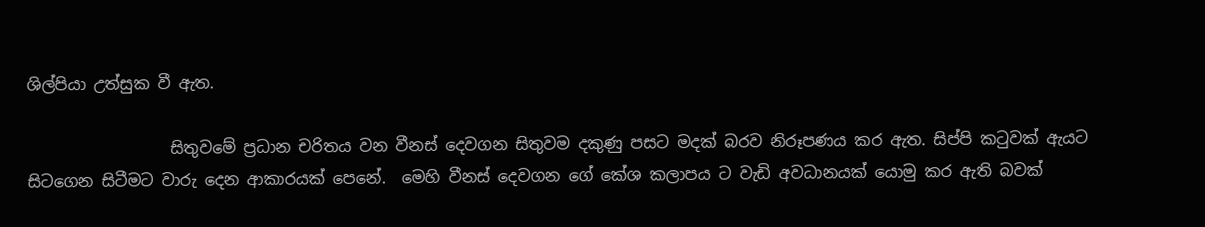ශිල්පියා උත්සුක වී ඇත.

                  සිතුවමේ ප්‍රධාන චරිතය වන වීනස් දෙවගන සිතුවම දකුණු පසට මදක් බරව නිරූපණය කර ඇත. සිප්පි කටුවක් ඇයට සිටගෙන සිටීමට වාරු දෙන ආකාරයක් පෙනේ.  මෙහි වීනස් දෙවගන ගේ කේශ කලාපය ට වැඩි අවධානයක් යොමු කර ඇති බවක්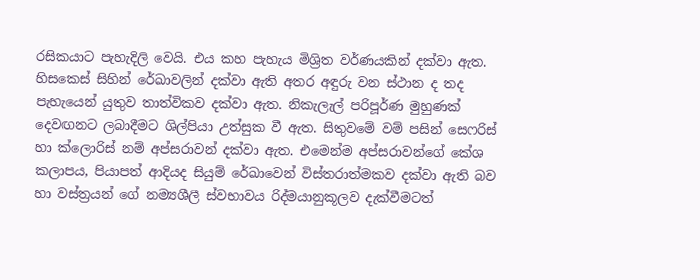රසිකයාට පැහැදිලි වෙයි. එය කහ පැහැය මිශ්‍රිත වර්ණයකින් දක්වා ඇත. හිසකෙස් සිහින් රේඛාවලින් දක්වා ඇති අතර අඳුරු වන ස්ථාන ද තද පැහැයෙන් යුතුව තාත්විකව දක්වා ඇත. නිකැලැල් පරිපූර්ණ මුහුණක් දෙවඟනට ලබාදීමට ශිල්පියා උත්සුක වී ඇත. සිතුවමේ වම් පසින් සෙෆරිස් හා ක්ලොරිස් නම් අප්සරාවන් දක්වා ඇත. එමෙන්ම අප්සරාවන්ගේ කේශ කලාපය, පියාපත් ආදියද සියුම් රේඛාවෙන් විස්තරාත්මකව දක්වා ඇති බව හා වස්ත්‍රයන් ගේ නම්‍යශීලී ස්වභාවය රිද්මයානුකූලව දැක්වීමටත්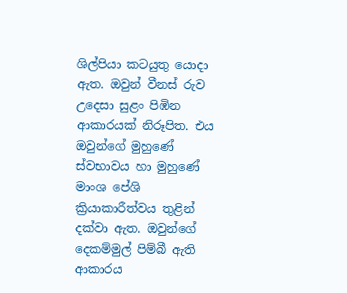ශිල්පියා කටයුතු යොදා ඇත. ඔවුන් වීනස් රුව උදෙසා සුළං පිඹින ආකාරයක් නිරූපිත. එය ඔවුන්ගේ මුහුණේ ස්වභාවය හා මුහුණේ මාංශ පේශි ක්‍රියාකාරීත්වය තුළින් දක්වා ඇත. ඔවුන්ගේ දෙකම්මුල් පිම්බී ඇති ආකාරය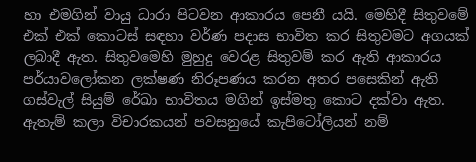හා එමගින් වායු ධාරා පිටවන ආකාරය පෙනී යයි. මෙහිදී සිතුවමේ එක් එක් කොටස් සඳහා වර්ණ පදාස භාවිත කර සිතුවමට අගයක් ලබාදී ඇත. සිතුවමෙහි මුහුදු වෙරළ සිතුවම් කර ඇති ආකාරය පර්යාවලෝකන ලක්ෂණ නිරූපණය කරන අතර පසෙකින් ඇති ගස්වැල් සියුම් රේඛා භාවිතය මගින් ඉස්මතු කොට දක්වා ඇත. ඇතැම් කලා විචාරකයන් පවසනුයේ කැපිටෝලියන් නම්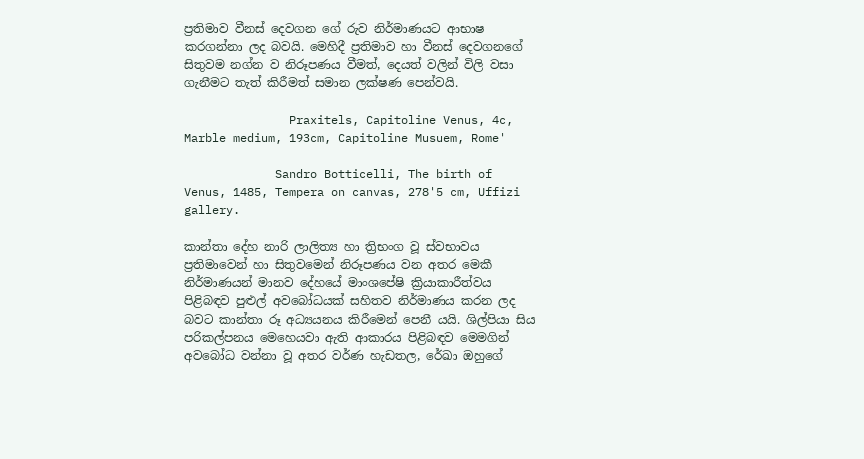ප්‍රතිමාව වීනස් දෙවගන ගේ රුව නිර්මාණයට ආභාෂ කරගන්නා ලද බවයි. මෙහිදී ප්‍රතිමාව හා වීනස් දෙවගනගේ සිතුවම නග්න ව නිරූපණය වීමත්, දෙයත් වලින් විලි වසා ගැනීමට තැත් කිරීමත් සමාන ලක්ෂණ පෙන්වයි.

               Praxitels, Capitoline Venus, 4c, Marble medium, 193cm, Capitoline Musuem, Rome'

             Sandro Botticelli, The birth of Venus, 1485, Tempera on canvas, 278'5 cm, Uffizi gallery.

කාන්තා දේහ නාරි ලාලිත්‍ය හා ත්‍රිභංග වූ ස්වභාවය ප්‍රතිමාවෙන් හා සිතුවමෙන් නිරූපණය වන අතර මෙකී නිර්මාණයන් මානව දේහයේ මාංශපේෂි ක්‍රියාකාරීත්වය පිළිබඳව පුළුල් අවබෝධයක් සහිතව නිර්මාණය කරන ලද බවට කාන්තා රූ අධ්‍යයනය කිරීමෙන් පෙනී යයි. ශිල්පියා සිය පරිකල්පනය මෙහෙයවා ඇති ආකාරය පිළිබඳව මෙමගින් අවබෝධ වන්නා වූ අතර වර්ණ හැඩතල, රේඛා ඔහුගේ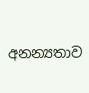අනන්‍යතාව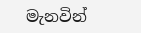මැනවින්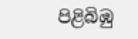පිළිබිඹු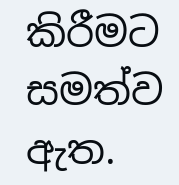කිරීමට සමත්ව ඇත.